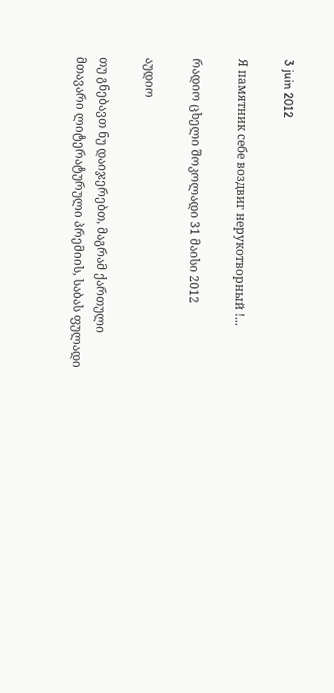3 juin 2012

Я памятник себе воздвиг нерукотворный !...

რადიო ცხელი შოკოლადი 31 მაისი 2012

აუდიო

თუ გნებავთ ნუ დაიჯერებთ, მაგრამ ქართული მთავარი ლიტერატურული პრემიის, საბას ფულადი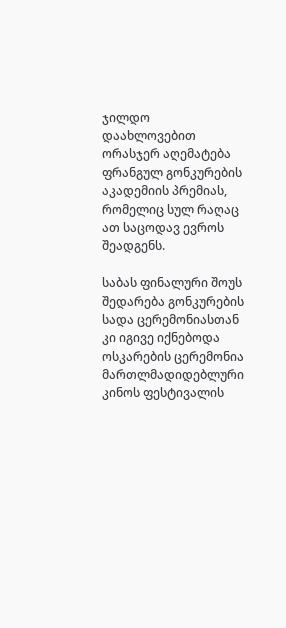ჯილდო დაახლოვებით ორასჯერ აღემატება ფრანგულ გონკურების აკადემიის პრემიას, რომელიც სულ რაღაც  ათ საცოდავ ევროს შეადგენს.

საბას ფინალური შოუს შედარება გონკურების სადა ცერემონიასთან  კი იგივე იქნებოდა ოსკარების ცერემონია მართლმადიდებლური კინოს ფესტივალის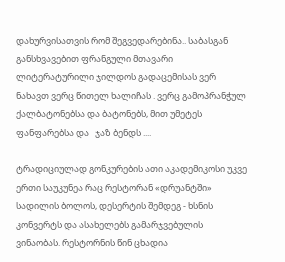დახურვისათვის რომ შეგვედარებინა.. საბასგან განსხვავებით ფრანგული მთავარი ლიტერატურილი ჯილდოს გადაცემისას ვერ ნახავთ ვერც წითელ ხალიჩას . ვერც გამოპრანჭულ ქალბატონებსა და ბატონებს, მით უმეტეს ფანფარებსა და   ჯაზ ბენდს ....

ტრადიციულად გონკურების ათი აკადემიკოსი უკვე ერთი საუკუნეა რაც რესტორან «დრუანტში» სადილის ბოლოს, დესერტის შემდეგ - ხსნის კონვერტს და ასახელებს გამარჯვებულის ვინაობას. რესტორნის წინ ცხადია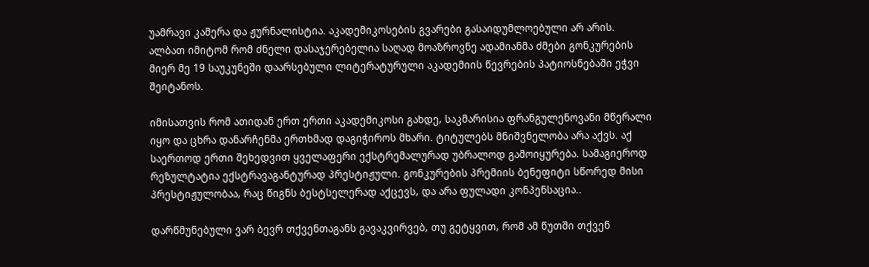უამრავი კამერა და ჟურნალისტია. აკადემიკოსების გვარები გასაიდუმლოებული არ არის. ალბათ იმიტომ რომ ძნელი დასაჯერებელია საღად მოაზროვნე ადამიანმა ძმები გონკურების მიერ მე 19 საუკუნეში დაარსებული ლიტერატურული აკადემიის წევრების პატიოსნებაში ეჭვი შეიტანოს.

იმისათვის რომ ათიდან ერთ ერთი აკადემიკოსი გახდე, საკმარისია ფრანგულენოვანი მწერალი იყო და ცხრა დანარჩენმა ერთხმად დაგიჭიროს მხარი. ტიტულებს მნიშვნელობა არა აქვს. აქ საერთოდ ერთი შეხედვით ყველაფერი ექსტრემალურად უბრალოდ გამოიყურება. სამაგიეროდ რეზულტატია ექსტრავაგანტურად პრესტიჟული. გონკურების პრემიის ბენეფიტი სწორედ მისი პრესტიჟულობაა, რაც წიგნს ბესტსელერად აქცევს, და არა ფულადი კონპენსაცია..

დარწმუნებული ვარ ბევრ თქვენთაგანს გავაკვირვებ, თუ გეტყვით, რომ ამ წუთში თქვენ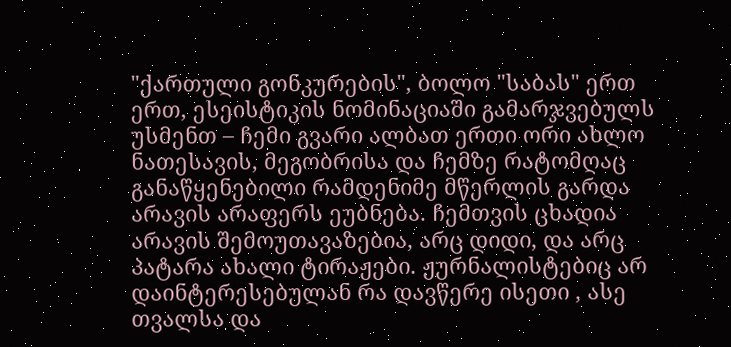"ქართული გონკურების", ბოლო "საბას" ერთ ერთ, ესეისტიკის ნომინაციაში გამარჯვებულს უსმენთ – ჩემი გვარი ალბათ ერთი ორი ახლო ნათესავის, მეგობრისა და ჩემზე რატომღაც განაწყენებილი რამდენიმე მწერლის გარდა არავის არაფერს ეუბნება. ჩემთვის ცხადია არავის შემოუთავაზებია, არც დიდი, და არც პატარა ახალი ტირაჟები. ჟურნალისტებიც არ დაინტერესებულან რა დავწერე ისეთი , ასე თვალსა და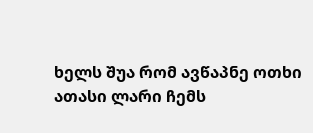ხელს შუა რომ ავწაპნე ოთხი ათასი ლარი ჩემს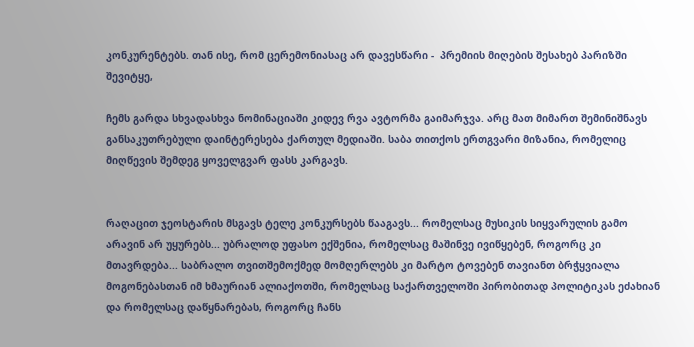კონკურენტებს. თან ისე, რომ ცერემონიასაც არ დავესწარი -  პრემიის მიღების შესახებ პარიზში შევიტყე,

ჩემს გარდა სხვადასხვა ნომინაციაში კიდევ რვა ავტორმა გაიმარჯვა. არც მათ მიმართ შემინიშნავს განსაკუთრებული დაინტერესება ქართულ მედიაში. საბა თითქოს ერთგვარი მიზანია, რომელიც მიღწევის შემდეგ ყოველგვარ ფასს კარგავს.


რაღაცით ჯეოსტარის მსგავს ტელე კონკურსებს წააგავს... რომელსაც მუსიკის სიყვარულის გამო არავინ არ უყურებს... უბრალოდ უფასო ექშენია, რომელსაც მაშინვე ივიწყებენ, როგორც კი მთავრდება... საბრალო თვითშემოქმედ მომღერლებს კი მარტო ტოვებენ თავიანთ ბრჭყვიალა მოგონებასთან იმ ხმაურიან ალიაქოთში, რომელსაც საქართველოში პირობითად პოლიტიკას ეძახიან და რომელსაც დაწყნარებას, როგორც ჩანს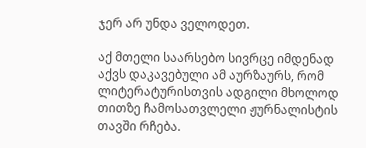ჯერ არ უნდა ველოდეთ.

აქ მთელი საარსებო სივრცე იმდენად აქვს დაკავებული ამ აურზაურს, რომ ლიტერატურისთვის ადგილი მხოლოდ თითზე ჩამოსათვლელი ჟურნალისტის თავში რჩება.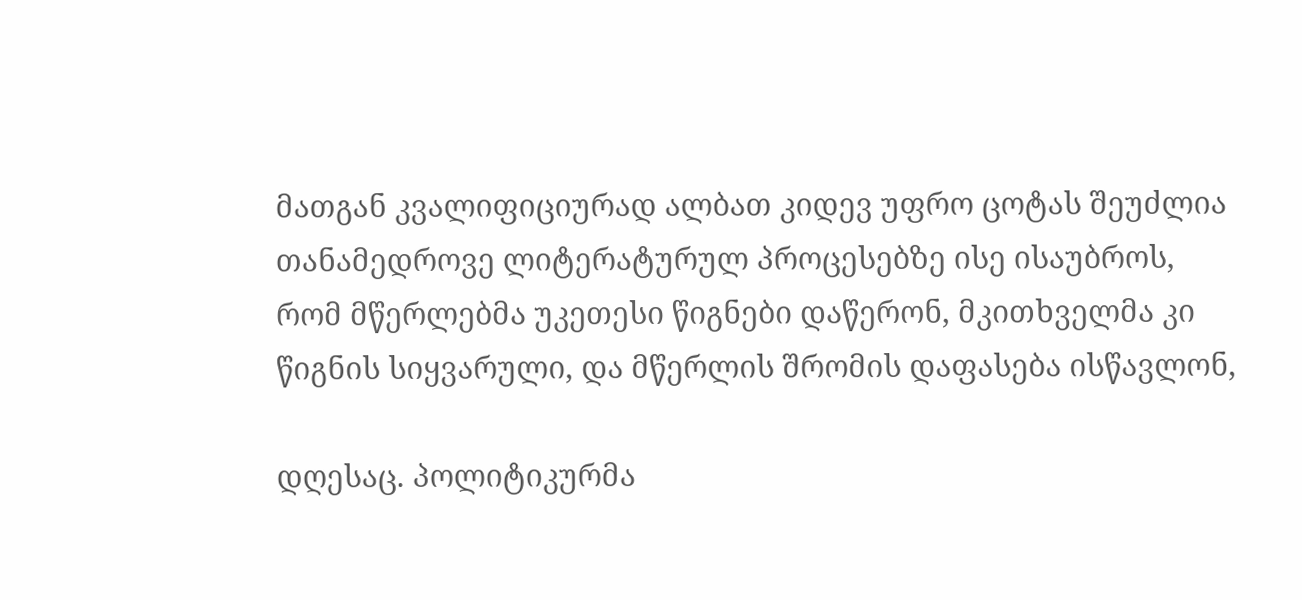მათგან კვალიფიციურად ალბათ კიდევ უფრო ცოტას შეუძლია თანამედროვე ლიტერატურულ პროცესებზე ისე ისაუბროს, რომ მწერლებმა უკეთესი წიგნები დაწერონ, მკითხველმა კი წიგნის სიყვარული, და მწერლის შრომის დაფასება ისწავლონ,

დღესაც. პოლიტიკურმა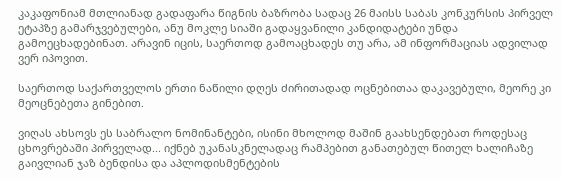კაკაფონიამ მთლიანად გადაფარა წიგნის ბაზრობა სადაც 26 მაისს საბას კონკურსის პირველ ეტაპზე გამარჯვებულები, ანუ მოკლე სიაში გადაყვანილი კანდიდატები უნდა გამოეცხადებინათ. არავინ იცის, საერთოდ გამოაცხადეს თუ არა, ამ ინფორმაციას ადვილად ვერ იპოვით.

საერთოდ საქართველოს ერთი ნაწილი დღეს ძირითადად ოცნებითაა დაკავებული, მეორე კი მეოცნებეთა გინებით.

ვიღას ახსოვს ეს საბრალო ნომინანტები, ისინი მხოლოდ მაშინ გაახსენდებათ როდესაც ცხოვრებაში პირველად... იქნებ უკანასკნელადაც რამპებით განათებულ წითელ ხალიჩაზე გაივლიან ჯაზ ბენდისა და აპლოდისმენტების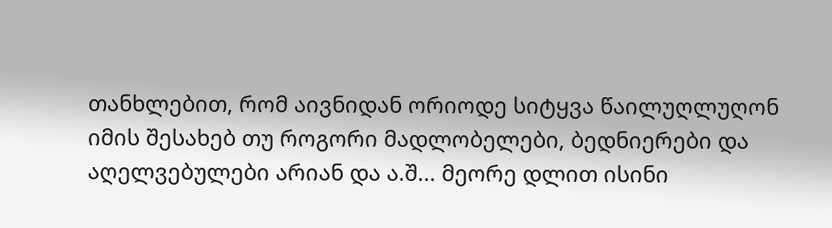თანხლებით, რომ აივნიდან ორიოდე სიტყვა წაილუღლუღონ იმის შესახებ თუ როგორი მადლობელები, ბედნიერები და აღელვებულები არიან და ა.შ... მეორე დლით ისინი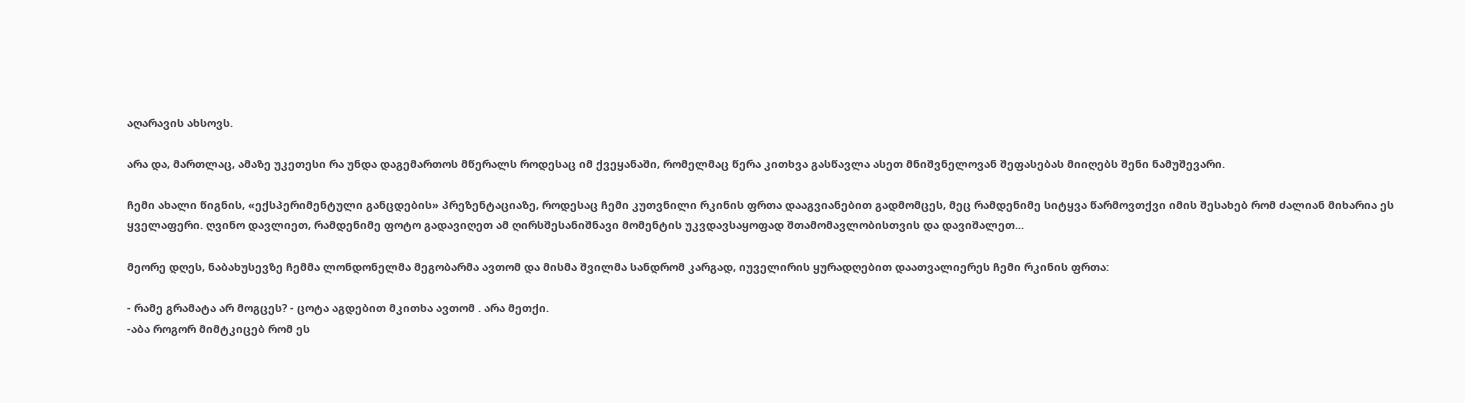აღარავის ახსოვს.

არა და, მართლაც, ამაზე უკეთესი რა უნდა დაგემართოს მწერალს როდესაც იმ ქვეყანაში, რომელმაც წერა კითხვა გასწავლა ასეთ მნიშვნელოვან შეფასებას მიიღებს შენი ნამუშევარი.

ჩემი ახალი წიგნის, «ექსპერიმენტული განცდების» პრეზენტაციაზე, როდესაც ჩემი კუთვნილი რკინის ფრთა დააგვიანებით გადმომცეს, მეც რამდენიმე სიტყვა წარმოვთქვი იმის შესახებ რომ ძალიან მიხარია ეს ყველაფერი. ღვინო დავლიეთ, რამდენიმე ფოტო გადავიღეთ ამ ღირსშესანიშნავი მომენტის უკვდავსაყოფად შთამომავლობისთვის და დავიშალეთ...

მეორე დღეს, ნაბახუსევზე ჩემმა ლონდონელმა მეგობარმა ავთომ და მისმა შვილმა სანდრომ კარგად, იუველირის ყურადღებით დაათვალიერეს ჩემი რკინის ფრთა:

- რამე გრამატა არ მოგცეს? - ცოტა აგდებით მკითხა ავთომ . არა მეთქი.
-აბა როგორ მიმტკიცებ რომ ეს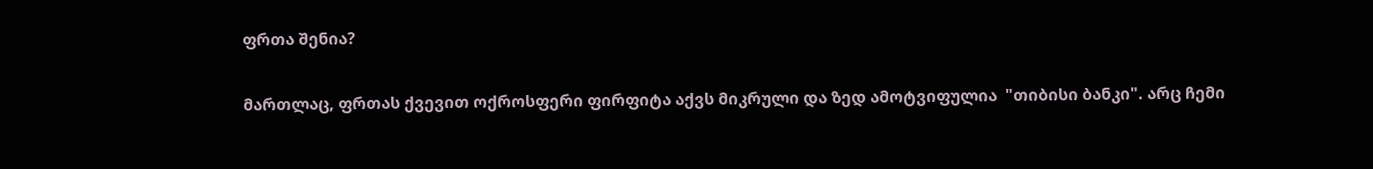ფრთა შენია?

მართლაც, ფრთას ქვევით ოქროსფერი ფირფიტა აქვს მიკრული და ზედ ამოტვიფულია  "თიბისი ბანკი". არც ჩემი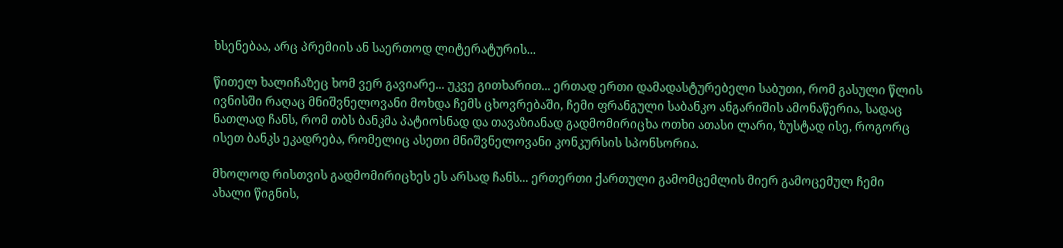ხსენებაა, არც პრემიის ან საერთოდ ლიტერატურის...

წითელ ხალიჩაზეც ხომ ვერ გავიარე... უკვე გითხარით... ერთად ერთი დამადასტურებელი საბუთი, რომ გასული წლის ივნისში რაღაც მნიშვნელოვანი მოხდა ჩემს ცხოვრებაში, ჩემი ფრანგული საბანკო ანგარიშის ამონაწერია, სადაც ნათლად ჩანს, რომ თბს ბანკმა პატიოსნად და თავაზიანად გადმომირიცხა ოთხი ათასი ლარი, ზუსტად ისე, როგორც ისეთ ბანკს ეკადრება, რომელიც ასეთი მნიშვნელოვანი კონკურსის სპონსორია.

მხოლოდ რისთვის გადმომირიცხეს ეს არსად ჩანს... ერთერთი ქართული გამომცემლის მიერ გამოცემულ ჩემი ახალი წიგნის,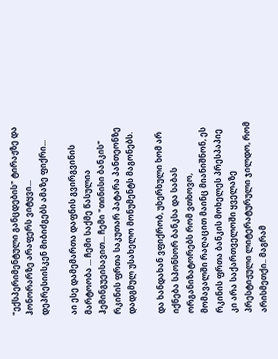"ექსპერიმენტული განცდების" ტირაჟზე და ჰონორარზე არაფერს ვიტყვი... დეპრესიისკენ მიბიძგებს ამაზე ფიქრი...

აი ესე დამემართა დაფნის გვირგვინის მარტოობა ... ჩემი საქმე წასულია ჰემინგუეისავით... ჩემი "თინისი ბანკის"  რკინის ფრთა საკუთარ პატარა პანთეონზე დადგმულ უსახელო მონუმენტს მაგონებს.

და ხანდახან ვფიქრობ, უხერხული ხომ არ იქნება სპონსორ ბანკსა და საბას ორგანიზატორებს რომ ვთხოვო, მომავალში რაღაცით მაინც მიანიშნონ, ეს რკინის ფრთა ბანკის მოხელეს პრესპაპიე კი არა საქართველოში ყველაზე პრესტიჟული ლიტერატურული ჯილდო, რომ არისმეთქი.. მაგრამ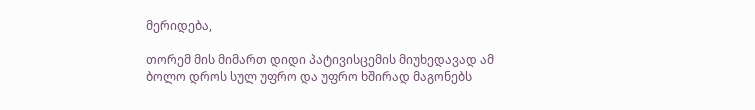მერიდება,

თორემ მის მიმართ დიდი პატივისცემის მიუხედავად ამ ბოლო დროს სულ უფრო და უფრო ხშირად მაგონებს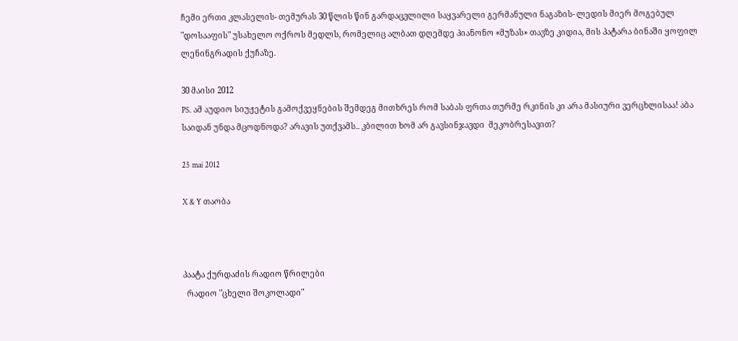ჩემი ერთი კლასელის- თემურას 30 წლის წინ გარდაცვლილი საყვარელი გერმანული ნაგაზის- ლედის მიერ მოგებულ "დოსააფის" უსახელო ოქროს მედლს, რომელიც ალბათ დღემდე პიანონო «მუზას» თავზე კიდია, მის პატარა ბინაში ყოფილ ლენინგრადის ქუჩაზე.

30 მაისი 2012
PS. ამ აუდიო სიუჟეტის გამოქვეყნების შემდეგ მითხრეს რომ საბას ფრთა თურმე რკინის კი არა მასიური ვერცხლისაა! აბა საიდან უნდა მცოდნოდა? არავის უთქვამს.. კბილით ხომ არ გავსინჯავდი  მეკობრესავით?

25 mai 2012

X & Y თაობა



პაატა ქურდაძის რადიო წრილები
  რადიო "ცხელი შოკოლადი"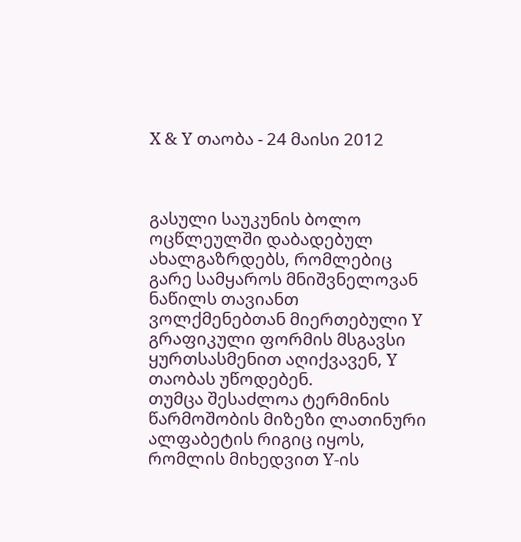X & Y თაობა - 24 მაისი 2012



გასული საუკუნის ბოლო ოცწლეულში დაბადებულ ახალგაზრდებს, რომლებიც გარე სამყაროს მნიშვნელოვან ნაწილს თავიანთ ვოლქმენებთან მიერთებული Y გრაფიკული ფორმის მსგავსი ყურთსასმენით აღიქვავენ, Y თაობას უწოდებენ.
თუმცა შესაძლოა ტერმინის წარმოშობის მიზეზი ლათინური ალფაბეტის რიგიც იყოს, რომლის მიხედვით Y-ის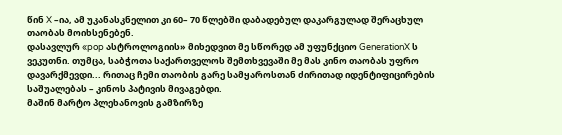წინ X –ია, ამ უკანასკნელით კი 60– 70 წლებში დაბადებულ დაკარგულად შერაცხულ თაობას მოიხსენებენ.
დასავლურ «pop ასტროლოგიის» მიხედვით მე სწორედ ამ უფუნქციო GenerationX ს ვეკუთნი. თუმცა, საბჭოთა საქართველოს შემთხვევაში მე მას კინო თაობას უფრო დავარქმევდი... რითაც ჩემი თაობის გარე სამყაროსთან ძირითად იდენტიფიცირების საშუალებას – კინოს პატივის მივაგებდი.
მაშინ მარტო პლეხანოვის გამზირზე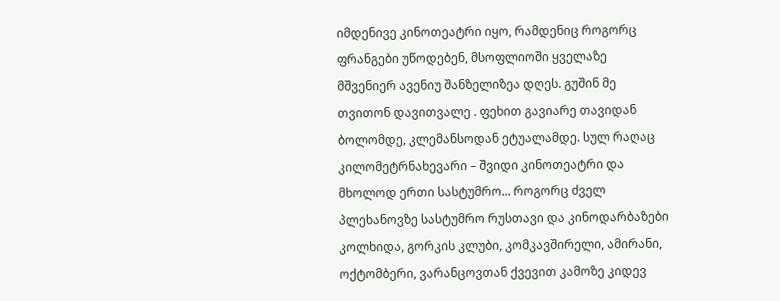იმდენივე კინოთეატრი იყო, რამდენიც როგორც ფრანგები უწოდებენ, მსოფლიოში ყველაზე მშვენიერ ავენიუ შანზელიზეა დღეს. გუშინ მე თვითონ დავითვალე . ფეხით გავიარე თავიდან ბოლომდე, კლემანსოდან ეტუალამდე. სულ რაღაც კილომეტრნახევარი – შვიდი კინოთეატრი და მხოლოდ ერთი სასტუმრო... როგორც ძველ პლეხანოვზე სასტუმრო რუსთავი და კინოდარბაზები კოლხიდა, გორკის კლუბი, კომკავშირელი, ამირანი, ოქტომბერი, ვარანცოვთან ქვევით კამოზე კიდევ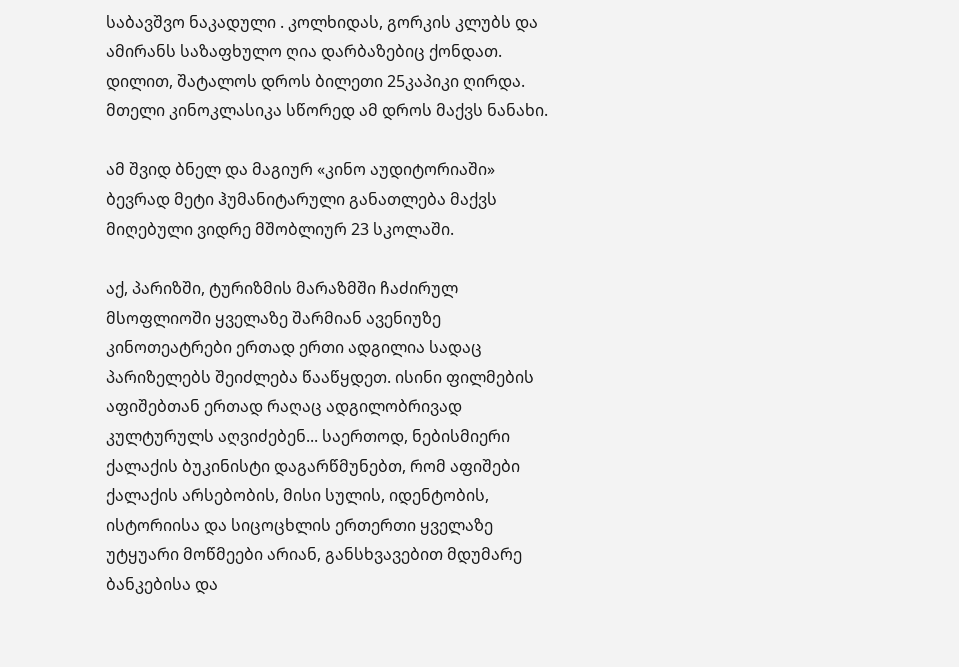საბავშვო ნაკადული . კოლხიდას, გორკის კლუბს და ამირანს საზაფხულო ღია დარბაზებიც ქონდათ. დილით, შატალოს დროს ბილეთი 25კაპიკი ღირდა. მთელი კინოკლასიკა სწორედ ამ დროს მაქვს ნანახი.

ამ შვიდ ბნელ და მაგიურ «კინო აუდიტორიაში» ბევრად მეტი ჰუმანიტარული განათლება მაქვს მიღებული ვიდრე მშობლიურ 23 სკოლაში.

აქ, პარიზში, ტურიზმის მარაზმში ჩაძირულ მსოფლიოში ყველაზე შარმიან ავენიუზე კინოთეატრები ერთად ერთი ადგილია სადაც პარიზელებს შეიძლება წააწყდეთ. ისინი ფილმების აფიშებთან ერთად რაღაც ადგილობრივად კულტურულს აღვიძებენ... საერთოდ, ნებისმიერი ქალაქის ბუკინისტი დაგარწმუნებთ, რომ აფიშები ქალაქის არსებობის, მისი სულის, იდენტობის, ისტორიისა და სიცოცხლის ერთერთი ყველაზე უტყუარი მოწმეები არიან, განსხვავებით მდუმარე ბანკებისა და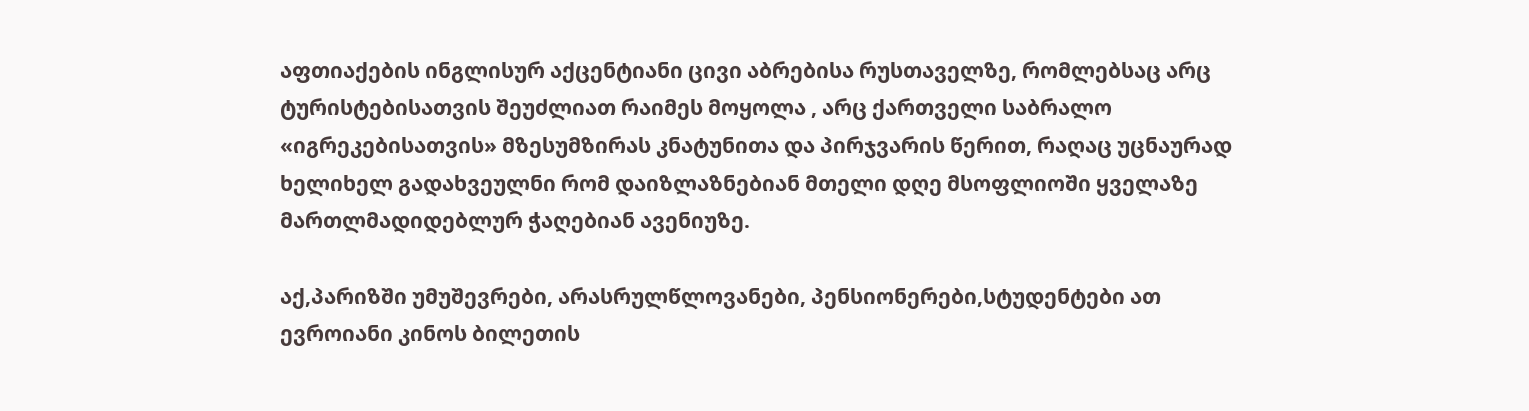აფთიაქების ინგლისურ აქცენტიანი ცივი აბრებისა რუსთაველზე, რომლებსაც არც ტურისტებისათვის შეუძლიათ რაიმეს მოყოლა , არც ქართველი საბრალო «იგრეკებისათვის» მზესუმზირას კნატუნითა და პირჯვარის წერით, რაღაც უცნაურად ხელიხელ გადახვეულნი რომ დაიზლაზნებიან მთელი დღე მსოფლიოში ყველაზე მართლმადიდებლურ ჭაღებიან ავენიუზე.

აქ,პარიზში უმუშევრები, არასრულწლოვანები, პენსიონერები,სტუდენტები ათ ევროიანი კინოს ბილეთის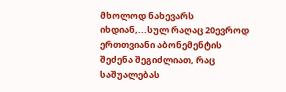მხოლოდ ნახევარს იხდიან,...სულ რაღაც 20ევროდ ერთთვიანი აბონემენტის შეძენა შეგიძლიათ, რაც საშუალებას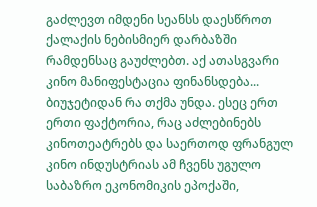გაძლევთ იმდენი სეანსს დაესწროთ ქალაქის ნებისმიერ დარბაზში რამდენსაც გაუძლებთ. აქ ათასგვარი კინო მანიფესტაცია ფინანსდება... ბიუჯეტიდან რა თქმა უნდა. ესეც ერთ ერთი ფაქტორია, რაც აძლებინებს კინოთეატრებს და საერთოდ ფრანგულ კინო ინდუსტრიას ამ ჩვენს უგულო საბაზრო ეკონომიკის ეპოქაში,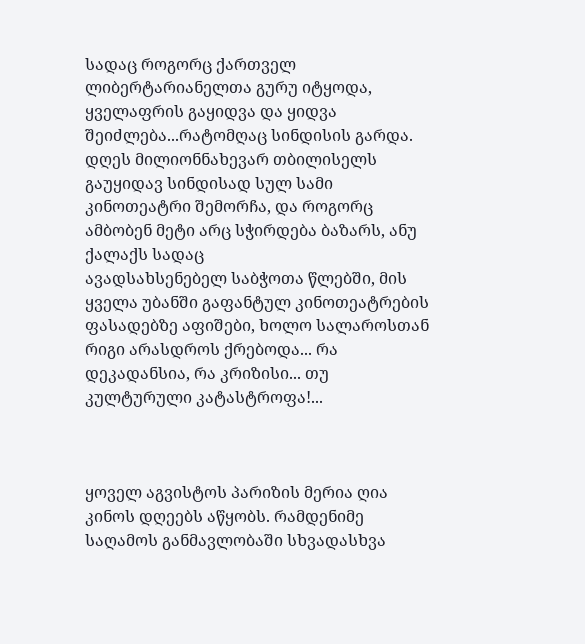სადაც როგორც ქართველ ლიბერტარიანელთა გურუ იტყოდა, ყველაფრის გაყიდვა და ყიდვა შეიძლება...რატომღაც სინდისის გარდა.
დღეს მილიონნახევარ თბილისელს გაუყიდავ სინდისად სულ სამი კინოთეატრი შემორჩა, და როგორც ამბობენ მეტი არც სჭირდება ბაზარს, ანუ ქალაქს სადაც
ავადსახსენებელ საბჭოთა წლებში, მის ყველა უბანში გაფანტულ კინოთეატრების ფასადებზე აფიშები, ხოლო სალაროსთან რიგი არასდროს ქრებოდა... რა დეკადანსია, რა კრიზისი... თუ კულტურული კატასტროფა!...



ყოველ აგვისტოს პარიზის მერია ღია კინოს დღეებს აწყობს. რამდენიმე საღამოს განმავლობაში სხვადასხვა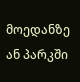მოედანზე ან პარკში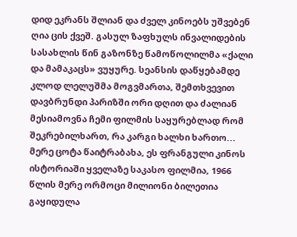დიდ ეკრანს შლიან და ძველ კინოებს უშვებენ ღია ცის ქვეშ. გასულ ზაფხულს ინვალიდების სასახლის წინ გაზონზე წამოწოლილმა «ქალი და მამაკაცს» ვუყურე. სეანსის დაწყებამდე კლოდ ლელუშმა მოგვმართა, შემთხვევით დავბრუნდი პარიზში ორი დღით და ძალიან მესიამოვნა ჩემი ფილმის საყურებლად რომ შეკრებილხართ, რა კარგი ხალხი ხართო... მერე ცოტა წაიტრაბახა, ეს ფრანგული კინოს ისტორიაში ყველაზე საკასო ფილმია, 1966 წლის მერე ორმოცი მილიონი ბილეთია გაყიდულა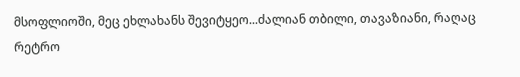მსოფლიოში, მეც ეხლახანს შევიტყეო...ძალიან თბილი, თავაზიანი, რაღაც რეტრო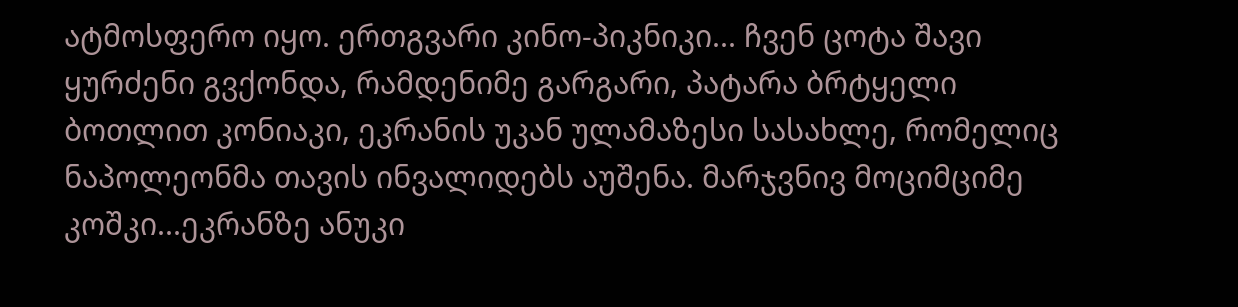ატმოსფერო იყო. ერთგვარი კინო-პიკნიკი... ჩვენ ცოტა შავი ყურძენი გვქონდა, რამდენიმე გარგარი, პატარა ბრტყელი ბოთლით კონიაკი, ეკრანის უკან ულამაზესი სასახლე, რომელიც ნაპოლეონმა თავის ინვალიდებს აუშენა. მარჯვნივ მოციმციმე კოშკი...ეკრანზე ანუკი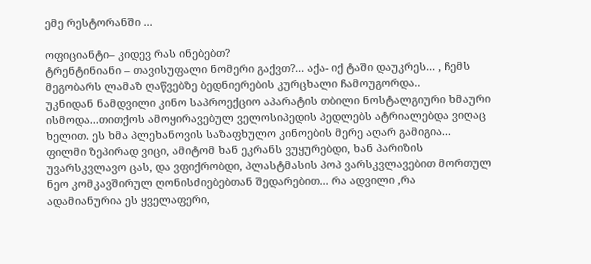ემე რესტორანში ...

ოფიციანტი– კიდევ რას ინებებთ?
ტრენტინიანი – თავისუფალი ნომერი გაქვთ?... აქა- იქ ტაში დაუკრეს... , ჩემს მეგობარს ლამაზ ღაწვებზე ბედნიერების კურცხალი ჩამოუგორდა..
უკნიდან ნამდვილი კინო საპროექციო აპარატის თბილი ნოსტალგიური ხმაური ისმოდა...თითქოს ამოყირავებულ ველოსიპედის პედლებს ატრიალებდა ვიღაც ხელით. ეს ხმა პლეხანოვის საზაფხულო კინოების მერე აღარ გამიგია... ფილმი ზეპირად ვიცი, ამიტომ ხან ეკრანს ვუყურებდი, ხან პარიზის უვარსკვლავო ცას, და ვფიქრობდი, პლასტმასის პოპ ვარსკვლავებით მორთულ ნეო კომკავშირულ ღონისძიებებთან შედარებით... რა ადვილი ,რა ადამიანურია ეს ყველაფერი,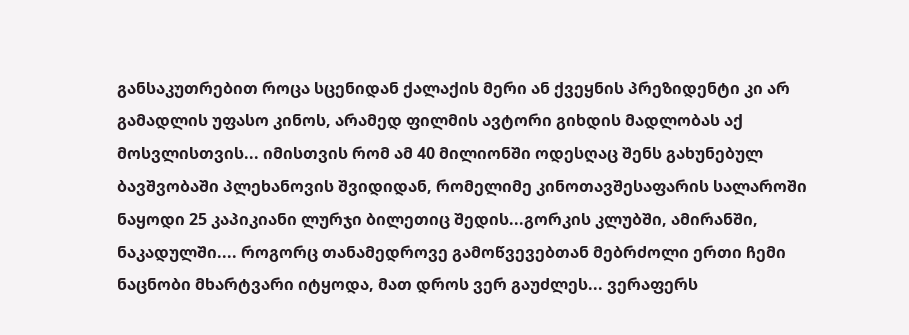განსაკუთრებით როცა სცენიდან ქალაქის მერი ან ქვეყნის პრეზიდენტი კი არ გამადლის უფასო კინოს, არამედ ფილმის ავტორი გიხდის მადლობას აქ მოსვლისთვის... იმისთვის რომ ამ 40 მილიონში ოდესღაც შენს გახუნებულ ბავშვობაში პლეხანოვის შვიდიდან, რომელიმე კინოთავშესაფარის სალაროში ნაყოდი 25 კაპიკიანი ლურჯი ბილეთიც შედის...გორკის კლუბში, ამირანში, ნაკადულში.... როგორც თანამედროვე გამოწვევებთან მებრძოლი ერთი ჩემი ნაცნობი მხარტვარი იტყოდა, მათ დროს ვერ გაუძლეს... ვერაფერს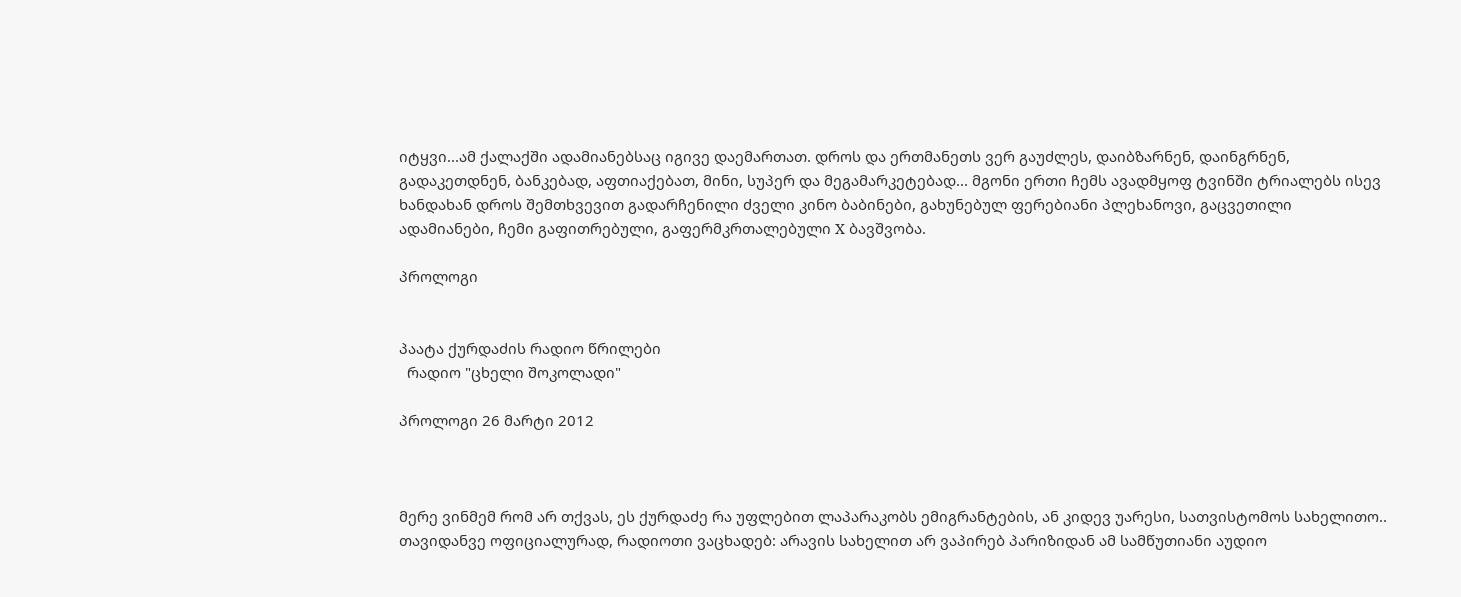იტყვი...ამ ქალაქში ადამიანებსაც იგივე დაემართათ. დროს და ერთმანეთს ვერ გაუძლეს, დაიბზარნენ, დაინგრნენ, გადაკეთდნენ, ბანკებად, აფთიაქებათ, მინი, სუპერ და მეგამარკეტებად... მგონი ერთი ჩემს ავადმყოფ ტვინში ტრიალებს ისევ ხანდახან დროს შემთხვევით გადარჩენილი ძველი კინო ბაბინები, გახუნებულ ფერებიანი პლეხანოვი, გაცვეთილი ადამიანები, ჩემი გაფითრებული, გაფერმკრთალებული X ბავშვობა.

პროლოგი


პაატა ქურდაძის რადიო წრილები
  რადიო "ცხელი შოკოლადი"

პროლოგი 26 მარტი 2012



მერე ვინმემ რომ არ თქვას, ეს ქურდაძე რა უფლებით ლაპარაკობს ემიგრანტების, ან კიდევ უარესი, სათვისტომოს სახელითო.. თავიდანვე ოფიციალურად, რადიოთი ვაცხადებ: არავის სახელით არ ვაპირებ პარიზიდან ამ სამწუთიანი აუდიო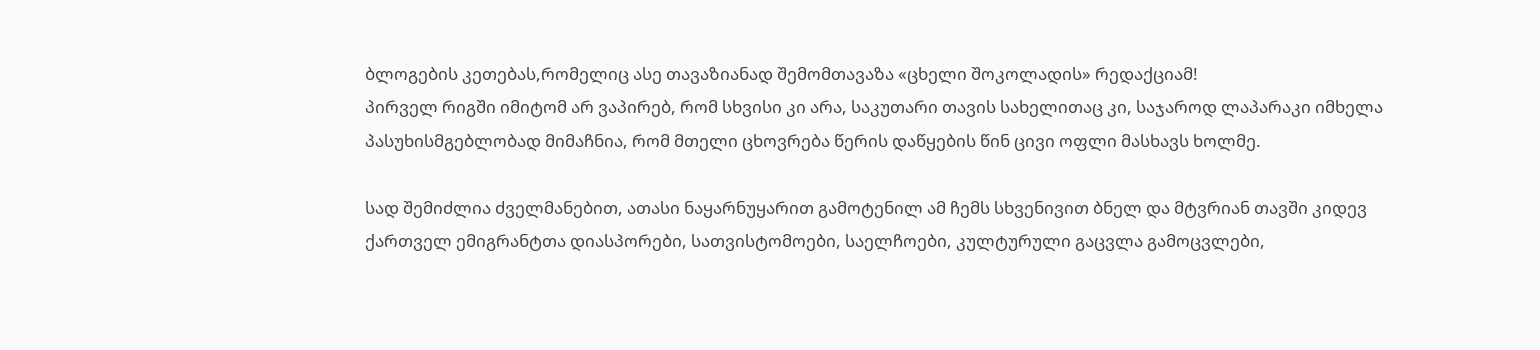ბლოგების კეთებას,რომელიც ასე თავაზიანად შემომთავაზა «ცხელი შოკოლადის» რედაქციამ!
პირველ რიგში იმიტომ არ ვაპირებ, რომ სხვისი კი არა, საკუთარი თავის სახელითაც კი, საჯაროდ ლაპარაკი იმხელა პასუხისმგებლობად მიმაჩნია, რომ მთელი ცხოვრება წერის დაწყების წინ ცივი ოფლი მასხავს ხოლმე.

სად შემიძლია ძველმანებით, ათასი ნაყარნუყარით გამოტენილ ამ ჩემს სხვენივით ბნელ და მტვრიან თავში კიდევ ქართველ ემიგრანტთა დიასპორები, სათვისტომოები, საელჩოები, კულტურული გაცვლა გამოცვლები,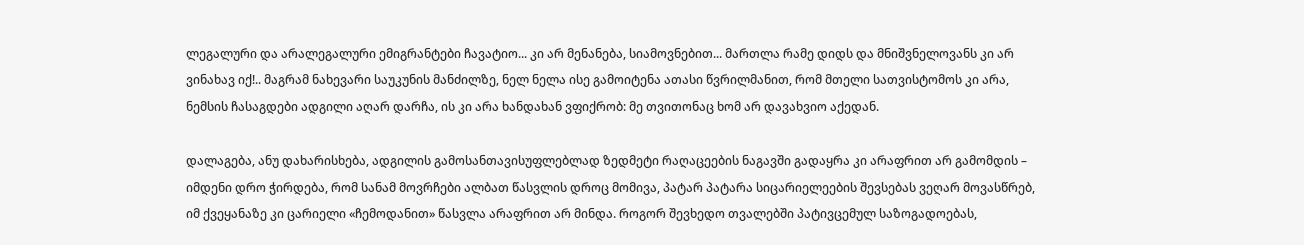ლეგალური და არალეგალური ემიგრანტები ჩავატიო... კი არ მენანება, სიამოვნებით... მართლა რამე დიდს და მნიშვნელოვანს კი არ ვინახავ იქ!.. მაგრამ ნახევარი საუკუნის მანძილზე, ნელ ნელა ისე გამოიტენა ათასი წვრილმანით, რომ მთელი სათვისტომოს კი არა, ნემსის ჩასაგდები ადგილი აღარ დარჩა, ის კი არა ხანდახან ვფიქრობ: მე თვითონაც ხომ არ დავახვიო აქედან.

დალაგება, ანუ დახარისხება, ადგილის გამოსანთავისუფლებლად ზედმეტი რაღაცეების ნაგავში გადაყრა კი არაფრით არ გამომდის – იმდენი დრო ჭირდება, რომ სანამ მოვრჩები ალბათ წასვლის დროც მომივა, პატარ პატარა სიცარიელეების შევსებას ვეღარ მოვასწრებ, იმ ქვეყანაზე კი ცარიელი «ჩემოდანით» წასვლა არაფრით არ მინდა. როგორ შევხედო თვალებში პატივცემულ საზოგადოებას,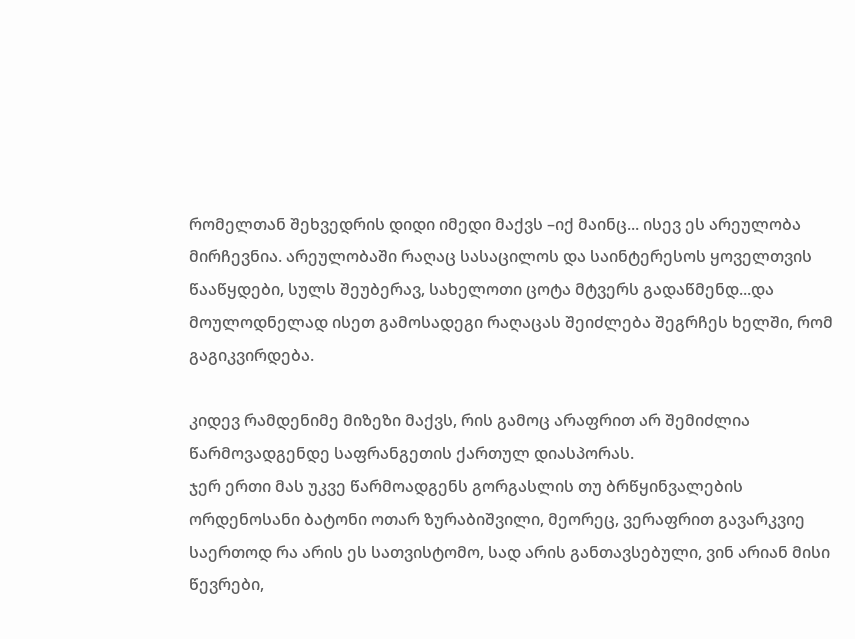რომელთან შეხვედრის დიდი იმედი მაქვს –იქ მაინც... ისევ ეს არეულობა მირჩევნია. არეულობაში რაღაც სასაცილოს და საინტერესოს ყოველთვის წააწყდები, სულს შეუბერავ, სახელოთი ცოტა მტვერს გადაწმენდ...და მოულოდნელად ისეთ გამოსადეგი რაღაცას შეიძლება შეგრჩეს ხელში, რომ გაგიკვირდება.

კიდევ რამდენიმე მიზეზი მაქვს, რის გამოც არაფრით არ შემიძლია წარმოვადგენდე საფრანგეთის ქართულ დიასპორას.
ჯერ ერთი მას უკვე წარმოადგენს გორგასლის თუ ბრწყინვალების ორდენოსანი ბატონი ოთარ ზურაბიშვილი, მეორეც, ვერაფრით გავარკვიე საერთოდ რა არის ეს სათვისტომო, სად არის განთავსებული, ვინ არიან მისი წევრები,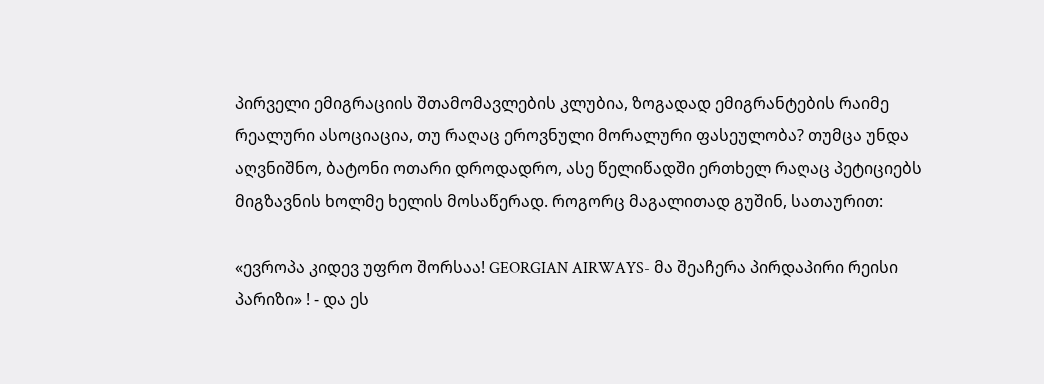პირველი ემიგრაციის შთამომავლების კლუბია, ზოგადად ემიგრანტების რაიმე რეალური ასოციაცია, თუ რაღაც ეროვნული მორალური ფასეულობა? თუმცა უნდა აღვნიშნო, ბატონი ოთარი დროდადრო, ასე წელიწადში ერთხელ რაღაც პეტიციებს მიგზავნის ხოლმე ხელის მოსაწერად. როგორც მაგალითად გუშინ, სათაურით:

«ევროპა კიდევ უფრო შორსაა! GEORGIAN AIRWAYS- მა შეაჩერა პირდაპირი რეისი პარიზი» ! - და ეს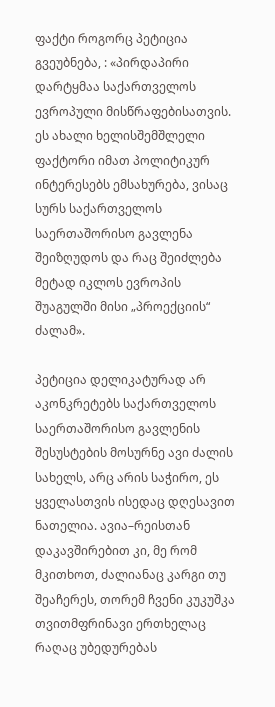ფაქტი როგორც პეტიცია გვეუბნება, : «პირდაპირი დარტყმაა საქართველოს ევროპული მისწრაფებისათვის. ეს ახალი ხელისშემშლელი ფაქტორი იმათ პოლიტიკურ ინტერესებს ემსახურება, ვისაც სურს საქართველოს საერთაშორისო გავლენა შეიზღუდოს და რაც შეიძლება მეტად იკლოს ევროპის შუაგულში მისი „პროექციის“ ძალამ».

პეტიცია დელიკატურად არ აკონკრეტებს საქართველოს საერთაშორისო გავლენის შესუსტების მოსურნე ავი ძალის სახელს, არც არის საჭირო, ეს ყველასთვის ისედაც დღესავით ნათელია. ავია–რეისთან დაკავშირებით კი, მე რომ მკითხოთ, ძალიანაც კარგი თუ შეაჩერეს, თორემ ჩვენი კუკუშკა თვითმფრინავი ერთხელაც რაღაც უბედურებას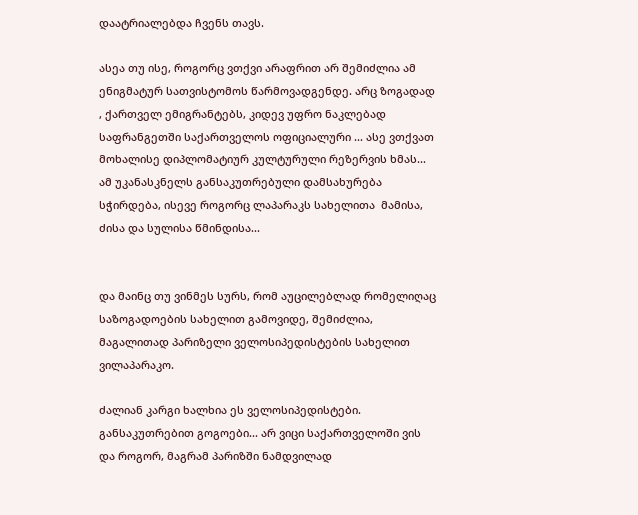დაატრიალებდა ჩვენს თავს.

ასეა თუ ისე, როგორც ვთქვი არაფრით არ შემიძლია ამ ენიგმატურ სათვისტომოს წარმოვადგენდე. არც ზოგადად , ქართველ ემიგრანტებს, კიდევ უფრო ნაკლებად საფრანგეთში საქართველოს ოფიციალური ... ასე ვთქვათ მოხალისე დიპლომატიურ კულტურული რეზერვის ხმას... ამ უკანასკნელს განსაკუთრებული დამსახურება სჭირდება, ისევე როგორც ლაპარაკს სახელითა  მამისა, ძისა და სულისა წმინდისა...


და მაინც თუ ვინმეს სურს, რომ აუცილებლად რომელიღაც საზოგადოების სახელით გამოვიდე, შემიძლია, მაგალითად პარიზელი ველოსიპედისტების სახელით ვილაპარაკო.

ძალიან კარგი ხალხია ეს ველოსიპედისტები. განსაკუთრებით გოგოები... არ ვიცი საქართველოში ვის და როგორ, მაგრამ პარიზში ნამდვილად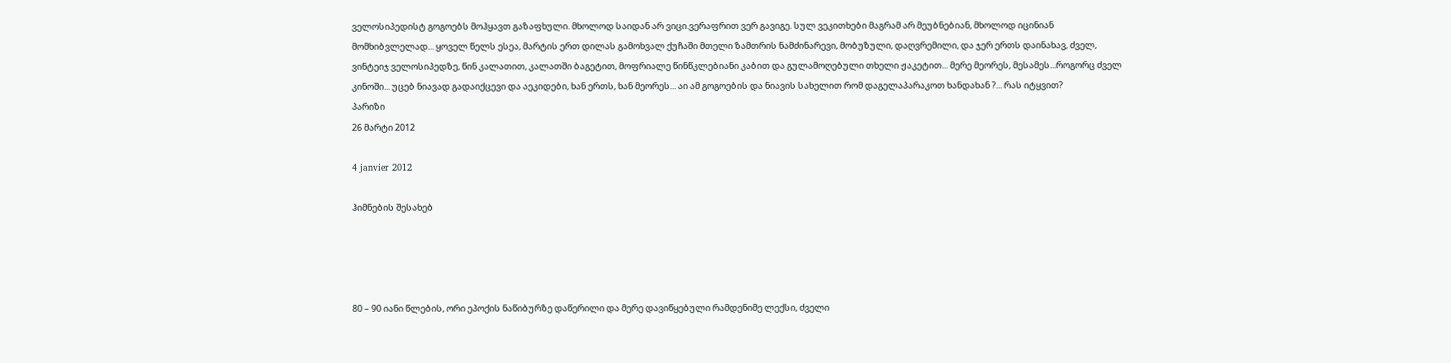ველოსიპედისტ გოგოებს მოჰყავთ გაზაფხული. მხოლოდ საიდან არ ვიცი.ვერაფრით ვერ გავიგე. სულ ვეკითხები მაგრამ არ მეუბნებიან, მხოლოდ იცინიან მომხიბვლელად... ყოველ წელს ესეა, მარტის ერთ დილას გამოხვალ ქუჩაში მთელი ზამთრის ნამძინარევი, მობუზული, დაღვრემილი, და ჯერ ერთს დაინახავ, ძველ, ვინტეიჯ ველოსიპედზე, წინ კალათით, კალათში ბაგეტით, მოფრიალე წინწკლებიანი კაბით და გულამოღებული თხელი ჟაკეტით... მერე მეორეს, მესამეს...როგორც ძველ კინოში... უცებ ნიავად გადაიქცევი და აეკიდები, ხან ერთს, ხან მეორეს... აი ამ გოგოების და ნიავის სახელით რომ დაგელაპარაკოთ ხანდახან ?... რას იტყვით?
პარიზი
26 მარტი 2012

4 janvier 2012

ჰიმნების შესახებ




80 – 90 იანი წლების, ორი ეპოქის ნაწიბურზე დაწერილი და მერე დავიწყებული რამდენიმე ლექსი, ძველი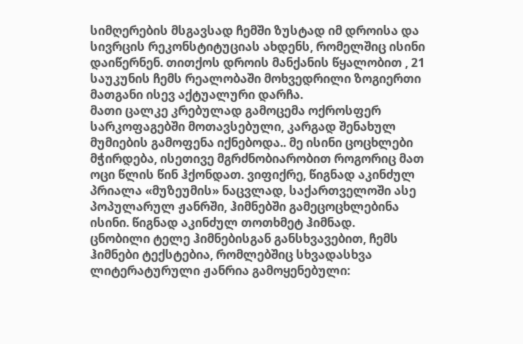სიმღერების მსგავსად ჩემში ზუსტად იმ დროისა და სივრცის რეკონსტიტუციას ახდენს, რომელშიც ისინი დაიწერნენ. თითქოს დროის მანქანის წყალობით , 21 საუკუნის ჩემს რეალობაში მოხვედრილი ზოგიერთი მათგანი ისევ აქტუალური დარჩა.
მათი ცალკე კრებულად გამოცემა ოქროსფერ სარკოფაგებში მოთავსებული, კარგად შენახულ მუმიების გამოფენა იქნებოდა.. მე ისინი ცოცხლები მჭირდება, ისეთივე მგრძნობიარობით როგორიც მათ ოცი წლის წინ ჰქონდათ. ვიფიქრე, წიგნად აკინძულ პრიალა «მუზეუმის» ნაცვლად, საქართველოში ასე პოპულარულ ჟანრში, ჰიმნებში გამეცოცხლებინა ისინი. წიგნად აკინძულ თოთხმეტ ჰიმნად.
ცნობილი ტელე ჰიმნებისგან განსხვავებით, ჩემს ჰიმნები ტექსტებია, რომლებშიც სხვადასხვა ლიტერატურული ჟანრია გამოყენებული: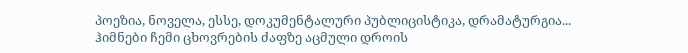პოეზია, ნოველა, ესსე, დოკუმენტალური პუბლიცისტიკა, დრამატურგია... ჰიმნები ჩემი ცხოვრების ძაფზე აცმული დროის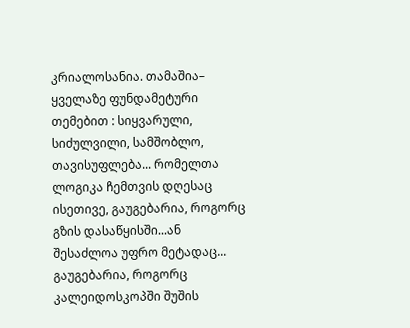კრიალოსანია. თამაშია– ყველაზე ფუნდამეტური თემებით : სიყვარული, სიძულვილი, სამშობლო, თავისუფლება... რომელთა ლოგიკა ჩემთვის დღესაც ისეთივე, გაუგებარია, როგორც გზის დასაწყისში...ან შესაძლოა უფრო მეტადაც... გაუგებარია, როგორც კალეიდოსკოპში შუშის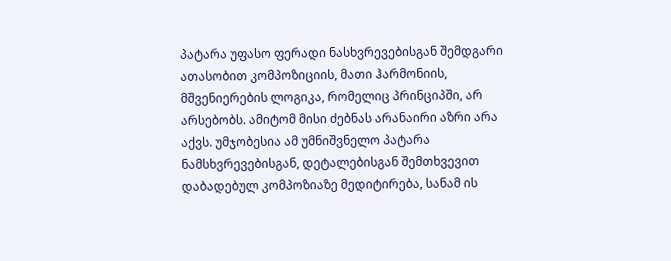პატარა უფასო ფერადი ნასხვრევებისგან შემდგარი ათასობით კომპოზიციის, მათი ჰარმონიის, მშვენიერების ლოგიკა, რომელიც პრინციპში, არ არსებობს. ამიტომ მისი ძებნას არანაირი აზრი არა აქვს. უმჯობესია ამ უმნიშვნელო პატარა ნამსხვრევებისგან, დეტალებისგან შემთხვევით დაბადებულ კომპოზიაზე მედიტირება, სანამ ის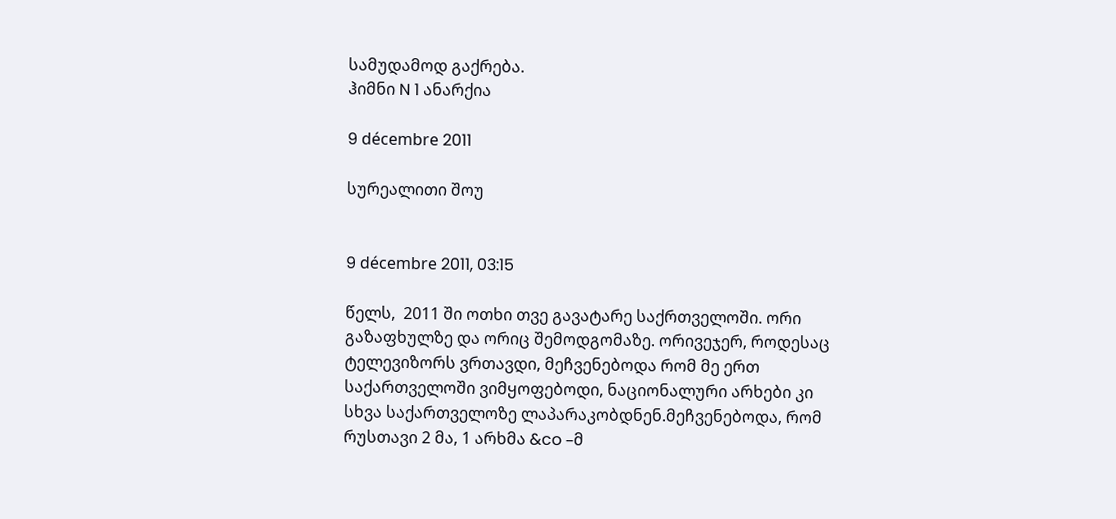სამუდამოდ გაქრება.
ჰიმნი N 1 ანარქია

9 décembre 2011

სურეალითი შოუ


9 décembre 2011, 03:15

წელს,  2011 ში ოთხი თვე გავატარე საქრთველოში. ორი გაზაფხულზე და ორიც შემოდგომაზე. ორივეჯერ, როდესაც ტელევიზორს ვრთავდი, მეჩვენებოდა რომ მე ერთ საქართველოში ვიმყოფებოდი, ნაციონალური არხები კი სხვა საქართველოზე ლაპარაკობდნენ.მეჩვენებოდა, რომ რუსთავი 2 მა, 1 არხმა &co –მ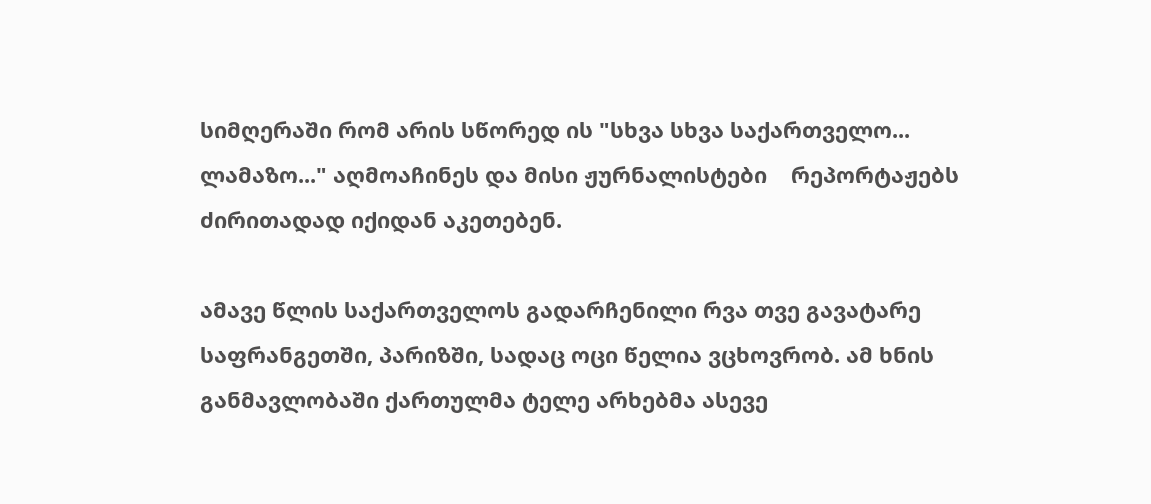სიმღერაში რომ არის სწორედ ის "სხვა სხვა საქართველო... ლამაზო..." აღმოაჩინეს და მისი ჟურნალისტები    რეპორტაჟებს ძირითადად იქიდან აკეთებენ.

ამავე წლის საქართველოს გადარჩენილი რვა თვე გავატარე საფრანგეთში, პარიზში, სადაც ოცი წელია ვცხოვრობ. ამ ხნის განმავლობაში ქართულმა ტელე არხებმა ასევე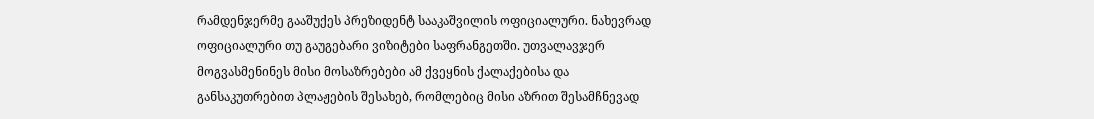რამდენჯერმე გააშუქეს პრეზიდენტ სააკაშვილის ოფიციალური. ნახევრად ოფიციალური თუ გაუგებარი ვიზიტები საფრანგეთში. უთვალავჯერ მოგვასმენინეს მისი მოსაზრებები ამ ქვეყნის ქალაქებისა და განსაკუთრებით პლაჟების შესახებ, რომლებიც მისი აზრით შესამჩნევად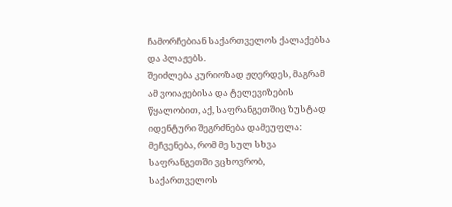ჩამორჩებიან საქართველოს ქალაქებსა და პლაჟებს.
შეიძლება კურიოზად ჟღერდეს, მაგრამ ამ ვოიაჟებისა და ტელევიზების წყალობით, აქ, საფრანგეთშიც ზუსტად იდენტური შეგრძნება დამეუფლა:
მეჩვენება, რომ მე სულ სხვა საფრანგეთში ვცხოვრობ, საქართველოს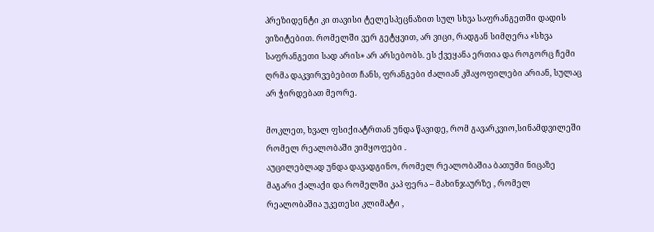პრეზიდენტი კი თავისი ტელესპეცნაზით სულ სხვა საფრანგეთში დადის ვიზიტებით. რომელში ვერ გეტყვით, არ ვიცი, რადგან სიმღერა «სხვა საფრანგეთი სად არის» არ არსებობს. ეს ქვეყანა ერთია და როგორც ჩემი ღრმა დაკვირვებებით ჩანს, ფრანგები ძალიან კმაყოფილები არიან, სულაც არ ჭირდებათ მეორე.

მოკლეთ, ხვალ ფსიქიატრთან უნდა წავიდე, რომ გავარკვიო,სინამდვილეში რომელ რეალობაში ვიმყოფები .
აუცილებლად უნდა დავადგინო, რომელ რეალობაშია ბათუმი ნიცაზე მაგარი ქალაქი და რომელში კაპ ფერა – მახინჯაურზე , რომელ რეალობაშია უკეთესი კლიმატი ,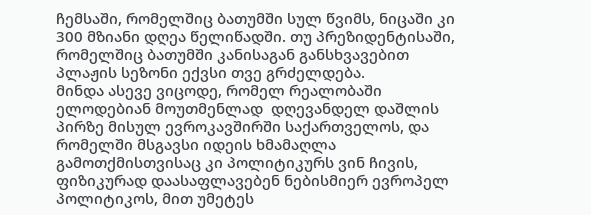ჩემსაში, რომელშიც ბათუმში სულ წვიმს, ნიცაში კი 300 მზიანი დღეა წელიწადში. თუ პრეზიდენტისაში, რომელშიც ბათუმში კანისაგან განსხვავებით პლაჟის სეზონი ექვსი თვე გრძელდება.
მინდა ასევე ვიცოდე, რომელ რეალობაში ელოდებიან მოუთმენლად  დღევანდელ დაშლის პირზე მისულ ევროკავშირში საქართველოს, და რომელში მსგავსი იდეის ხმამაღლა გამოთქმისთვისაც კი პოლიტიკურს ვინ ჩივის, ფიზიკურად დაასაფლავებენ ნებისმიერ ევროპელ პოლიტიკოს, მით უმეტეს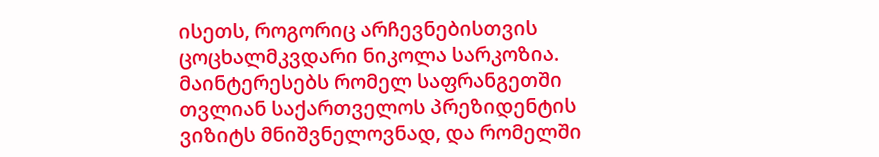ისეთს, როგორიც არჩევნებისთვის ცოცხალმკვდარი ნიკოლა სარკოზია. მაინტერესებს რომელ საფრანგეთში თვლიან საქართველოს პრეზიდენტის ვიზიტს მნიშვნელოვნად, და რომელში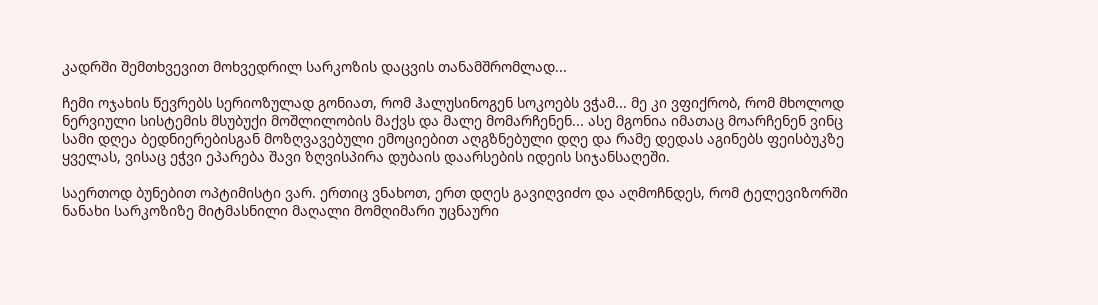კადრში შემთხვევით მოხვედრილ სარკოზის დაცვის თანამშრომლად...

ჩემი ოჯახის წევრებს სერიოზულად გონიათ, რომ ჰალუსინოგენ სოკოებს ვჭამ... მე კი ვფიქრობ, რომ მხოლოდ ნერვიული სისტემის მსუბუქი მოშლილობის მაქვს და მალე მომარჩენენ... ასე მგონია იმათაც მოარჩენენ ვინც სამი დღეა ბედნიერებისგან მოზღვავებული ემოციებით აღგზნებული დღე და რამე დედას აგინებს ფეისბუკზე ყველას, ვისაც ეჭვი ეპარება შავი ზღვისპირა დუბაის დაარსების იდეის სიჯანსაღეში.

საერთოდ ბუნებით ოპტიმისტი ვარ. ერთიც ვნახოთ, ერთ დღეს გავიღვიძო და აღმოჩნდეს, რომ ტელევიზორში ნანახი სარკოზიზე მიტმასნილი მაღალი მომღიმარი უცნაური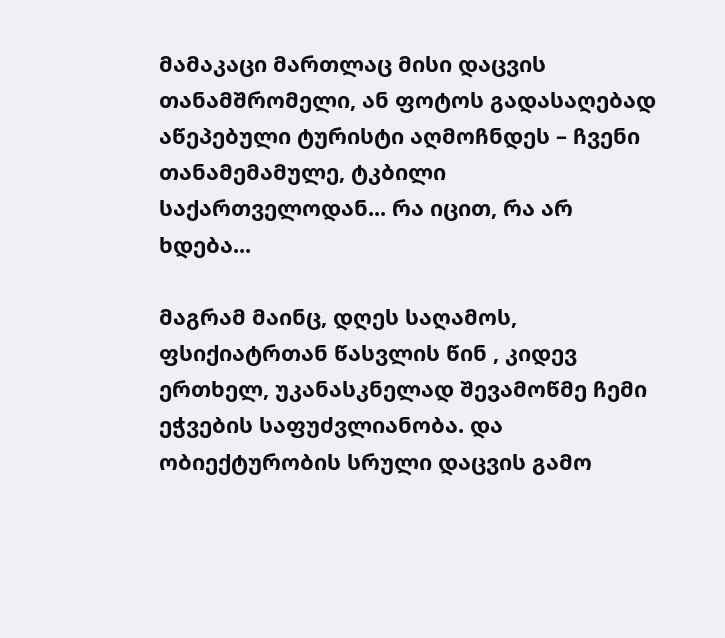მამაკაცი მართლაც მისი დაცვის თანამშრომელი, ან ფოტოს გადასაღებად აწეპებული ტურისტი აღმოჩნდეს – ჩვენი თანამემამულე, ტკბილი საქართველოდან... რა იცით, რა არ ხდება...

მაგრამ მაინც, დღეს საღამოს, ფსიქიატრთან წასვლის წინ , კიდევ ერთხელ, უკანასკნელად შევამოწმე ჩემი ეჭვების საფუძვლიანობა. და ობიექტურობის სრული დაცვის გამო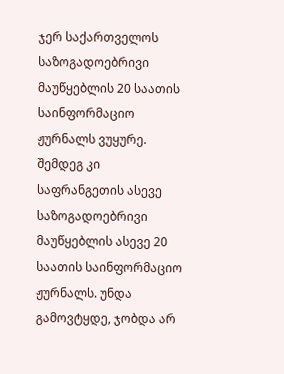ჯერ საქართველოს საზოგადოებრივი მაუწყებლის 20 საათის საინფორმაციო ჟურნალს ვუყურე. შემდეგ კი საფრანგეთის ასევე საზოგადოებრივი მაუწყებლის ასევე 20 საათის საინფორმაციო ჟურნალს. უნდა გამოვტყდე, ჯობდა არ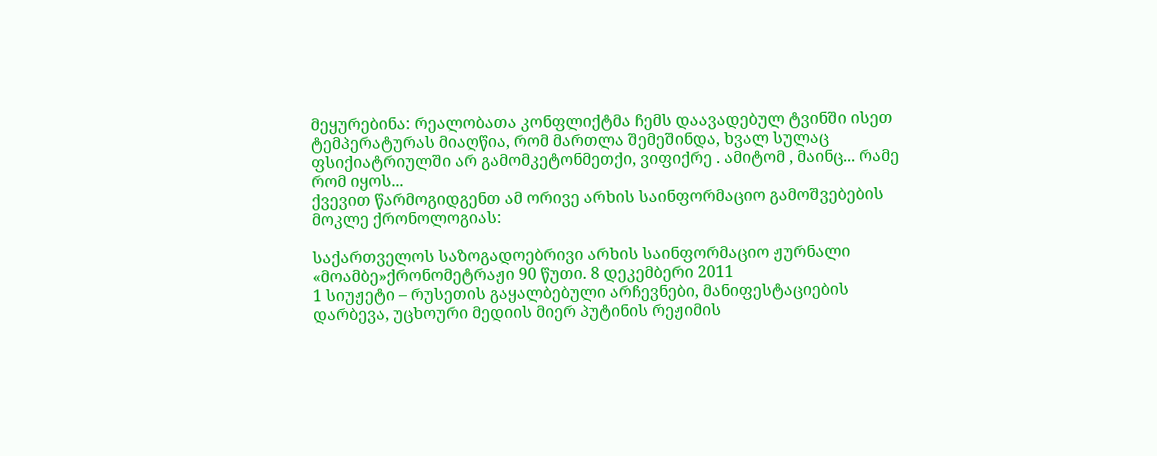მეყურებინა: რეალობათა კონფლიქტმა ჩემს დაავადებულ ტვინში ისეთ ტემპერატურას მიაღწია, რომ მართლა შემეშინდა, ხვალ სულაც ფსიქიატრიულში არ გამომკეტონმეთქი, ვიფიქრე . ამიტომ , მაინც... რამე რომ იყოს...
ქვევით წარმოგიდგენთ ამ ორივე არხის საინფორმაციო გამოშვებების მოკლე ქრონოლოგიას:

საქართველოს საზოგადოებრივი არხის საინფორმაციო ჟურნალი «მოამბე»ქრონომეტრაჟი 90 წუთი. 8 დეკემბერი 2011
1 სიუჟეტი – რუსეთის გაყალბებული არჩევნები, მანიფესტაციების დარბევა, უცხოური მედიის მიერ პუტინის რეჟიმის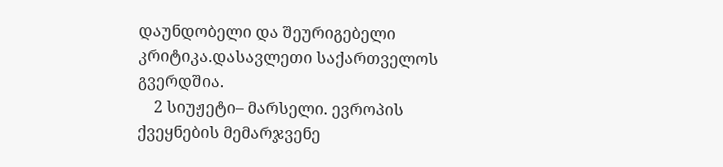დაუნდობელი და შეურიგებელი კრიტიკა.დასავლეთი საქართველოს გვერდშია.
    2 სიუჟეტი– მარსელი. ევროპის ქვეყნების მემარჯვენე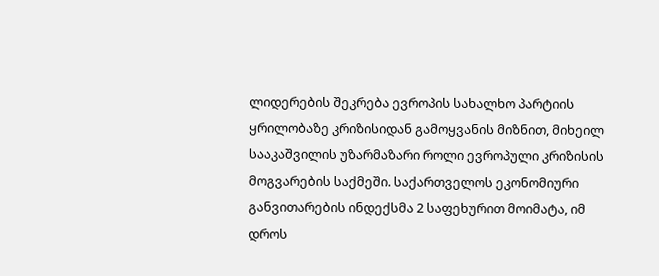ლიდერების შეკრება ევროპის სახალხო პარტიის ყრილობაზე კრიზისიდან გამოყვანის მიზნით, მიხეილ სააკაშვილის უზარმაზარი როლი ევროპული კრიზისის მოგვარების საქმეში. საქართველოს ეკონომიური განვითარების ინდექსმა 2 საფეხურით მოიმატა, იმ დროს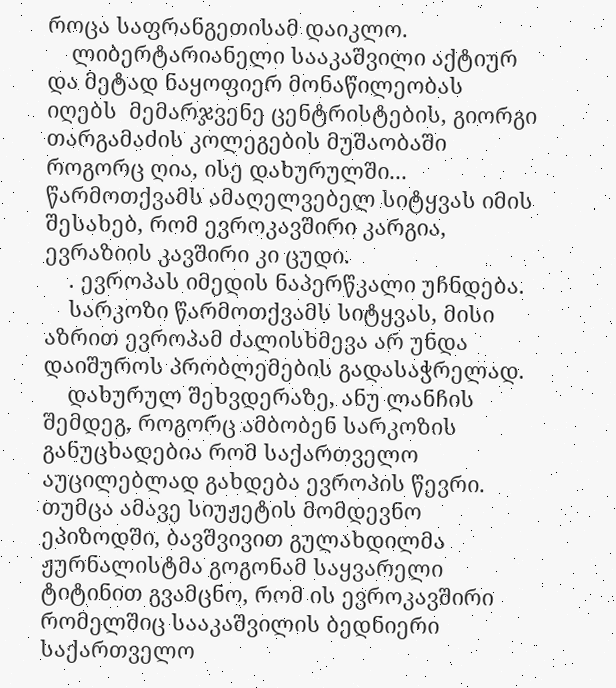როცა საფრანგეთისამ დაიკლო.
    ლიბერტარიანელი სააკაშვილი აქტიურ და მეტად ნაყოფიერ მონაწილეობას იღებს  მემარჯვენე ცენტრისტების, გიორგი თარგამაძის კოლეგების მუშაობაში როგორც ღია, ისე დახურულში... წარმოთქვამს ამაღელვებელ სიტყვას იმის შესახებ, რომ ევროკავშირი კარგია, ევრაზიის კავშირი კი ცუდი.
    . ევროპას იმედის ნაპერწკალი უჩნდება.
    სარკოზი წარმოთქვამს სიტყვას, მისი აზრით ევროპამ ძალისხმევა არ უნდა დაიშუროს პრობლემების გადასაჭრელად.
    დახურულ შეხვდერაზე, ანუ ლანჩის შემდეგ, როგორც ამბობენ სარკოზის განუცხადებია რომ საქართველო აუცილებლად გახდება ევროპის წევრი. თუმცა ამავე სიუჟეტის მომდევნო ეპიზოდში, ბავშვივით გულახდილმა ჟურნალისტმა გოგონამ საყვარელი ტიტინით გვამცნო, რომ ის ევროკავშირი რომელშიც სააკაშვილის ბედნიერი საქართველო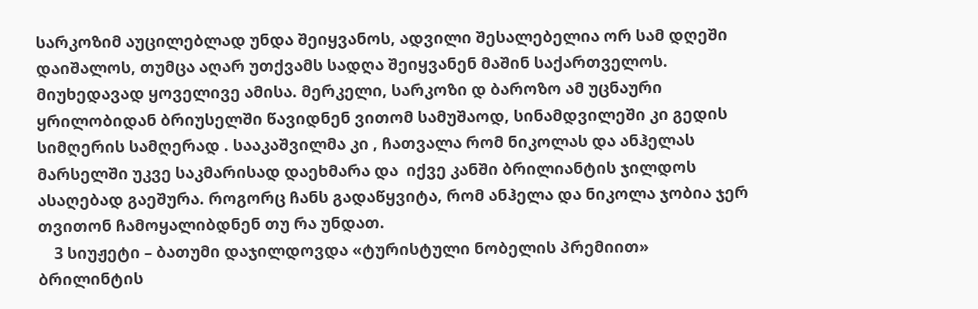სარკოზიმ აუცილებლად უნდა შეიყვანოს, ადვილი შესალებელია ორ სამ დღეში დაიშალოს, თუმცა აღარ უთქვამს სადღა შეიყვანენ მაშინ საქართველოს. მიუხედავად ყოველივე ამისა. მერკელი, სარკოზი დ ბაროზო ამ უცნაური ყრილობიდან ბრიუსელში წავიდნენ ვითომ სამუშაოდ, სინამდვილეში კი გედის სიმღერის სამღერად . სააკაშვილმა კი , ჩათვალა რომ ნიკოლას და ანჰელას მარსელში უკვე საკმარისად დაეხმარა და  იქვე კანში ბრილიანტის ჯილდოს ასაღებად გაეშურა. როგორც ჩანს გადაწყვიტა, რომ ანჰელა და ნიკოლა ჯობია ჯერ თვითონ ჩამოყალიბდნენ თუ რა უნდათ.
    3 სიუჟეტი – ბათუმი დაჯილდოვდა «ტურისტული ნობელის პრემიით» ბრილინტის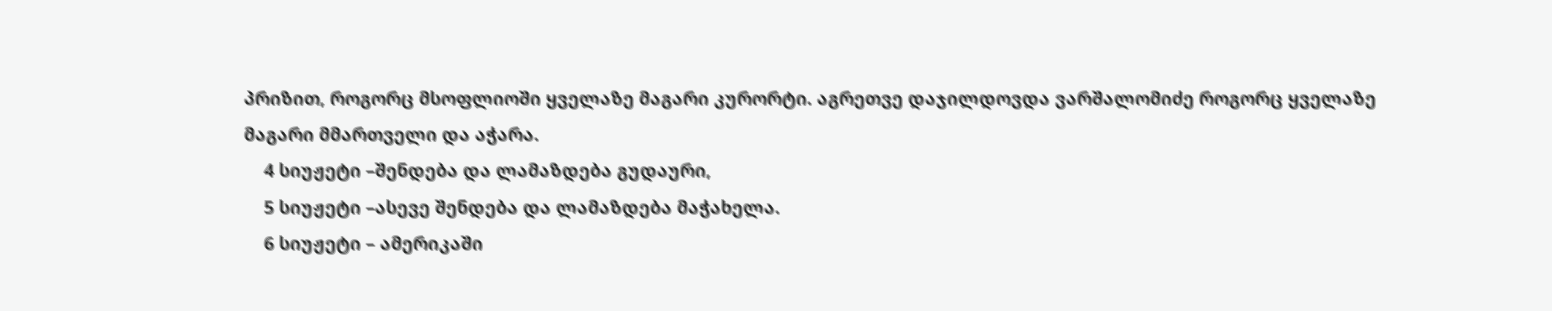პრიზით, როგორც მსოფლიოში ყველაზე მაგარი კურორტი. აგრეთვე დაჯილდოვდა ვარშალომიძე როგორც ყველაზე მაგარი მმართველი და აჭარა.
    4 სიუჟეტი –შენდება და ლამაზდება გუდაური,
    5 სიუჟეტი –ასევე შენდება და ლამაზდება მაჭახელა.
    6 სიუჟეტი – ამერიკაში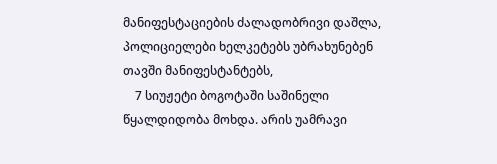მანიფესტაციების ძალადობრივი დაშლა, პოლიციელები ხელკეტებს უბრახუნებენ თავში მანიფესტანტებს,
    7 სიუჟეტი ბოგოტაში საშინელი წყალდიდობა მოხდა. არის უამრავი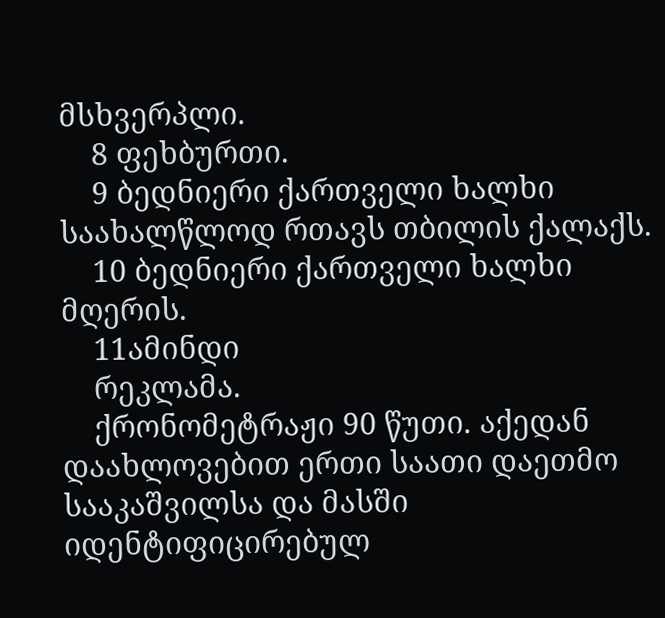მსხვერპლი.
    8 ფეხბურთი.
    9 ბედნიერი ქართველი ხალხი საახალწლოდ რთავს თბილის ქალაქს.
    10 ბედნიერი ქართველი ხალხი მღერის.
    11ამინდი
    რეკლამა.
    ქრონომეტრაჟი 90 წუთი. აქედან დაახლოვებით ერთი საათი დაეთმო სააკაშვილსა და მასში იდენტიფიცირებულ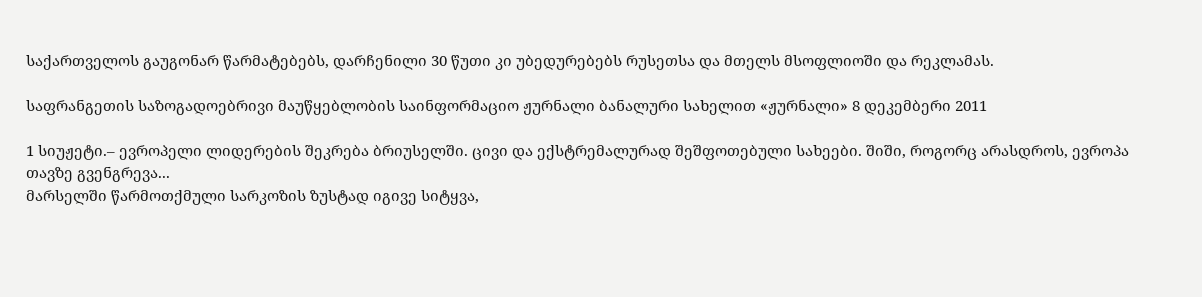საქართველოს გაუგონარ წარმატებებს, დარჩენილი 30 წუთი კი უბედურებებს რუსეთსა და მთელს მსოფლიოში და რეკლამას.

საფრანგეთის საზოგადოებრივი მაუწყებლობის საინფორმაციო ჟურნალი ბანალური სახელით «ჟურნალი» 8 დეკემბერი 2011

1 სიუჟეტი.– ევროპელი ლიდერების შეკრება ბრიუსელში. ცივი და ექსტრემალურად შეშფოთებული სახეები. შიში, როგორც არასდროს, ევროპა თავზე გვენგრევა...
მარსელში წარმოთქმული სარკოზის ზუსტად იგივე სიტყვა,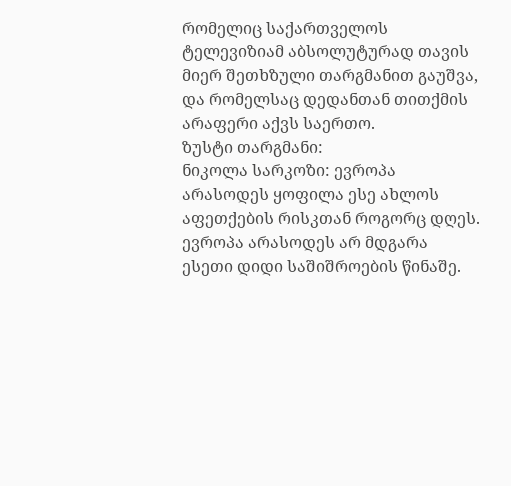რომელიც საქართველოს ტელევიზიამ აბსოლუტურად თავის მიერ შეთხზული თარგმანით გაუშვა, და რომელსაც დედანთან თითქმის არაფერი აქვს საერთო.
ზუსტი თარგმანი:
ნიკოლა სარკოზი: ევროპა არასოდეს ყოფილა ესე ახლოს აფეთქების რისკთან როგორც დღეს. ევროპა არასოდეს არ მდგარა ესეთი დიდი საშიშროების წინაშე.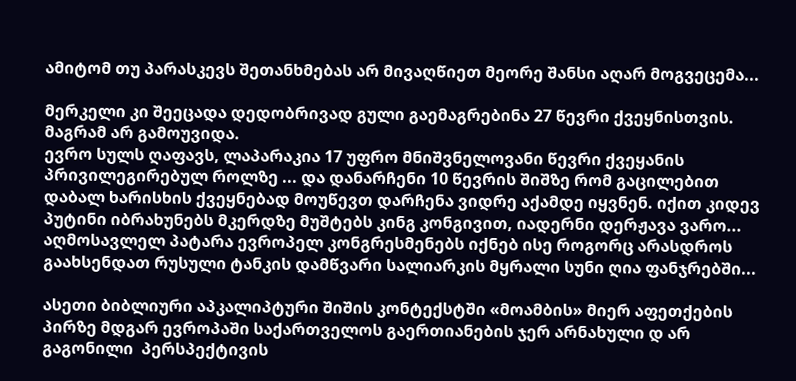ამიტომ თუ პარასკევს შეთანხმებას არ მივაღწიეთ მეორე შანსი აღარ მოგვეცემა...

მერკელი კი შეეცადა დედობრივად გული გაემაგრებინა 27 წევრი ქვეყნისთვის. მაგრამ არ გამოუვიდა.
ევრო სულს ღაფავს, ლაპარაკია 17 უფრო მნიშვნელოვანი წევრი ქვეყანის პრივილეგირებულ როლზე ... და დანარჩენი 10 წევრის შიშზე რომ გაცილებით დაბალ ხარისხის ქვეყნებად მოუწევთ დარჩენა ვიდრე აქამდე იყვნენ. იქით კიდევ პუტინი იბრახუნებს მკერდზე მუშტებს კინგ კონგივით, იადერნი დერჟავა ვარო... აღმოსავლელ პატარა ევროპელ კონგრესმენებს იქნებ ისე როგორც არასდროს გაახსენდათ რუსული ტანკის დამწვარი სალიარკის მყრალი სუნი ღია ფანჯრებში...

ასეთი ბიბლიური აპკალიპტური შიშის კონტექსტში «მოამბის» მიერ აფეთქების პირზე მდგარ ევროპაში საქართველოს გაერთიანების ჯერ არნახული დ არ გაგონილი  პერსპექტივის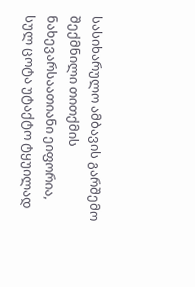სასიხარულო ამბავის გარშემო შექმნილი თითქმის ნახევარსაათიანი ეიფორია, სულ ცოტა უტაქტო ტყუილად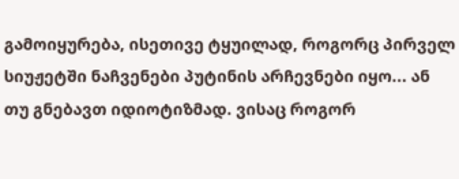გამოიყურება, ისეთივე ტყუილად, როგორც პირველ სიუჟეტში ნაჩვენები პუტინის არჩევნები იყო... ან თუ გნებავთ იდიოტიზმად. ვისაც როგორ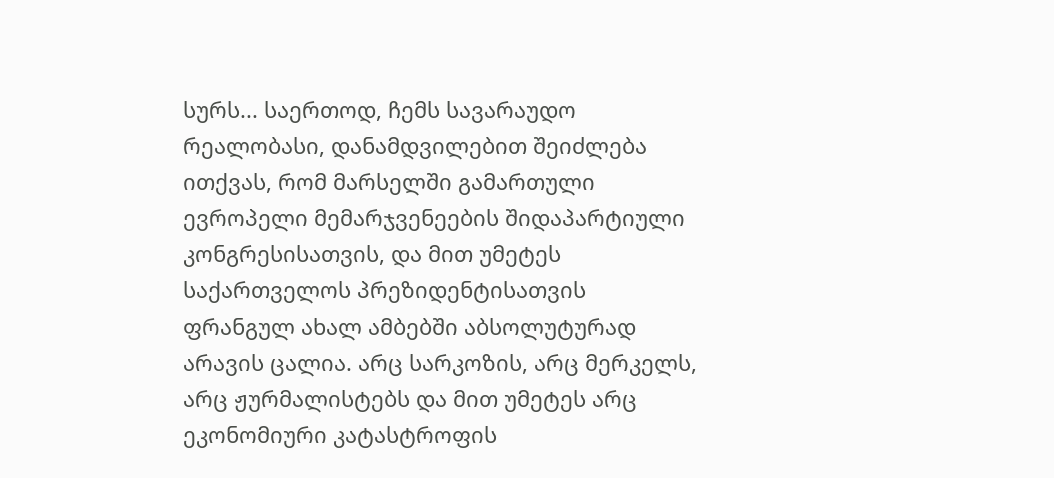სურს... საერთოდ, ჩემს სავარაუდო რეალობასი, დანამდვილებით შეიძლება ითქვას, რომ მარსელში გამართული ევროპელი მემარჯვენეების შიდაპარტიული კონგრესისათვის, და მით უმეტეს საქართველოს პრეზიდენტისათვის ფრანგულ ახალ ამბებში აბსოლუტურად არავის ცალია. არც სარკოზის, არც მერკელს, არც ჟურმალისტებს და მით უმეტეს არც ეკონომიური კატასტროფის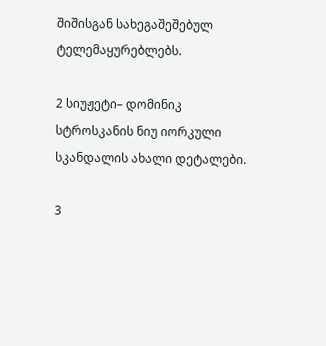შიშისგან სახეგაშეშებულ ტელემაყურებლებს.

2 სიუჟეტი– დომინიკ სტროსკანის ნიუ იორკული სკანდალის ახალი დეტალები.

3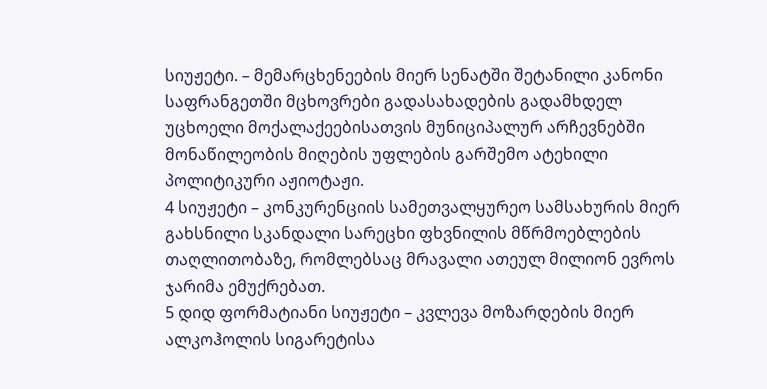სიუჟეტი. – მემარცხენეების მიერ სენატში შეტანილი კანონი საფრანგეთში მცხოვრები გადასახადების გადამხდელ უცხოელი მოქალაქეებისათვის მუნიციპალურ არჩევნებში მონაწილეობის მიღების უფლების გარშემო ატეხილი პოლიტიკური აჟიოტაჟი.
4 სიუჟეტი – კონკურენციის სამეთვალყურეო სამსახურის მიერ გახსნილი სკანდალი სარეცხი ფხვნილის მწრმოებლების თაღლითობაზე, რომლებსაც მრავალი ათეულ მილიონ ევროს ჯარიმა ემუქრებათ.
5 დიდ ფორმატიანი სიუჟეტი – კვლევა მოზარდების მიერ ალკოჰოლის სიგარეტისა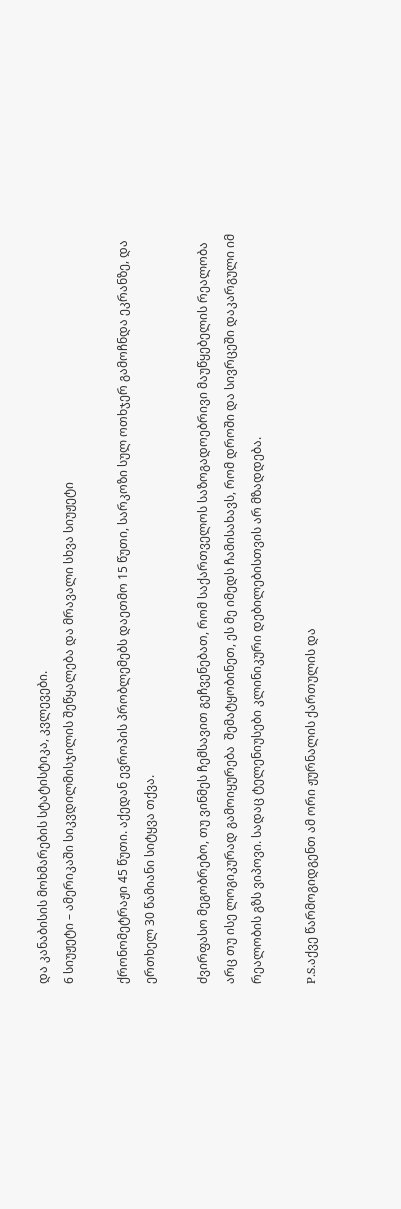და კანაბისის მოხმარების სტატისტიკა, კვლევები.
6 სიუჟეტი – ამერიკაში სიკვდილმისჯილის შეწყალება და მრავალი სხვა სიუჟეტი

ქრონომეტრაჟი 45 წუთი. აქედან ევროპის პრობლემებს დაეთმო 15 წუთი, სარკოზი სულ ოთხჯერ გამოჩნდა ეკრანზე, და ერთხელ 30 წამიანი სიტყვა თქვა.

ძვირფასო მეგობრებო, თუ ვინმეს ჩემსავით გეჩვენებათ, რომ საქართველოს საზოგადოებრივი მაუწყებელის რეალობა არც თუ ისე ლოგიკურად გამოიყურება  შემატყობინეთ, ეს მე იმედს ჩამისახავს, რომ დროში და სივრცეში დაკარგული იმ რეალობის გზს ვიპოვი. სადაც ტელენიუსები კლინიკური დებილებისთვის არ მზადდება.

P.S.აქვე წარმოგიდგენთ ამ ორი ჟურნალის ქართულის და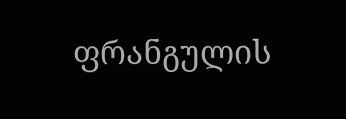ფრანგულის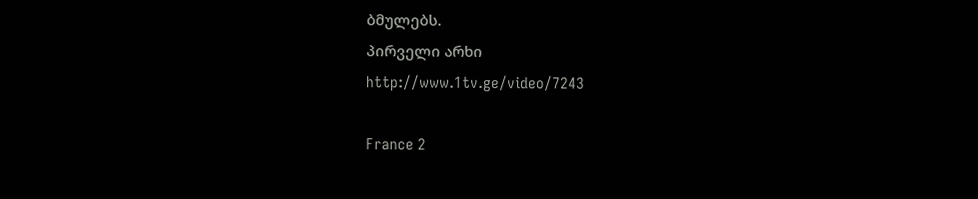ბმულებს.
პირველი არხი
http://www.1tv.ge/video/7243

France 2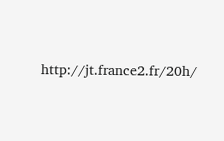http://jt.france2.fr/20h/